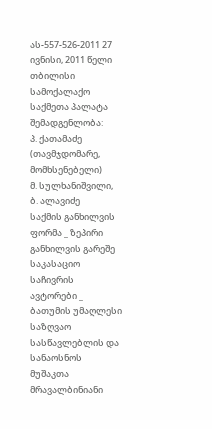ას-557-526-2011 27 ივნისი, 2011 წელი
თბილისი
სამოქალაქო საქმეთა პალატა
შემადგენლობა:
პ. ქათამაძე (თავმჯდომარე, მომხსენებელი)
მ. სულხანიშვილი, ბ. ალავიძე
საქმის განხილვის ფორმა _ ზეპირი განხილვის გარეშე
საკასაციო საჩივრის ავტორები _ ბათუმის უმაღლესი საზღვაო სასწავლებლის და სანაოსნოს მუშაკთა მრავალბინიანი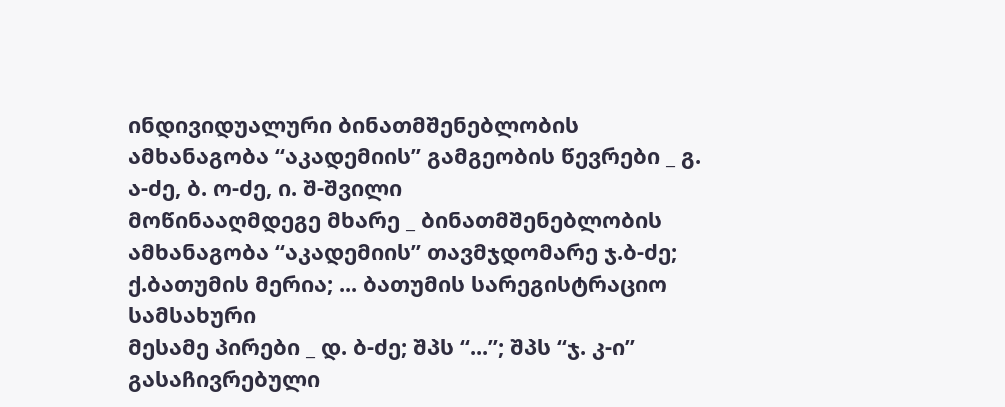ინდივიდუალური ბინათმშენებლობის ამხანაგობა “აკადემიის” გამგეობის წევრები _ გ. ა-ძე, ბ. ო-ძე, ი. შ-შვილი
მოწინააღმდეგე მხარე _ ბინათმშენებლობის ამხანაგობა “აკადემიის” თავმჯდომარე ჯ.ბ-ძე; ქ.ბათუმის მერია; ... ბათუმის სარეგისტრაციო სამსახური
მესამე პირები _ დ. ბ-ძე; შპს “...”; შპს “ჯ. კ-ი”
გასაჩივრებული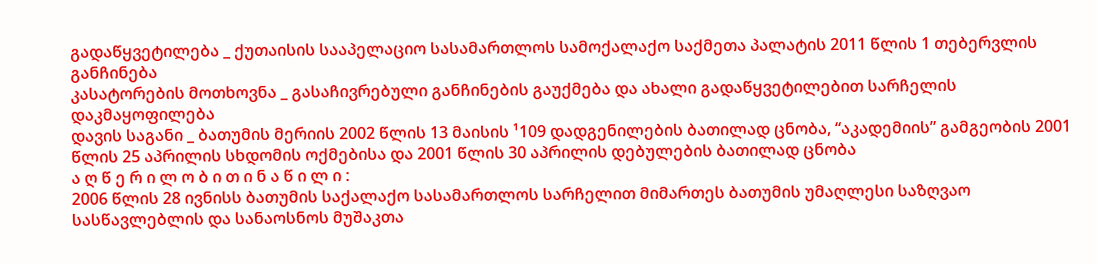გადაწყვეტილება _ ქუთაისის სააპელაციო სასამართლოს სამოქალაქო საქმეთა პალატის 2011 წლის 1 თებერვლის განჩინება
კასატორების მოთხოვნა _ გასაჩივრებული განჩინების გაუქმება და ახალი გადაწყვეტილებით სარჩელის დაკმაყოფილება
დავის საგანი _ ბათუმის მერიის 2002 წლის 13 მაისის ¹109 დადგენილების ბათილად ცნობა, “აკადემიის” გამგეობის 2001 წლის 25 აპრილის სხდომის ოქმებისა და 2001 წლის 30 აპრილის დებულების ბათილად ცნობა
ა ღ წ ე რ ი ლ ო ბ ი თ ი ნ ა წ ი ლ ი :
2006 წლის 28 ივნისს ბათუმის საქალაქო სასამართლოს სარჩელით მიმართეს ბათუმის უმაღლესი საზღვაო სასწავლებლის და სანაოსნოს მუშაკთა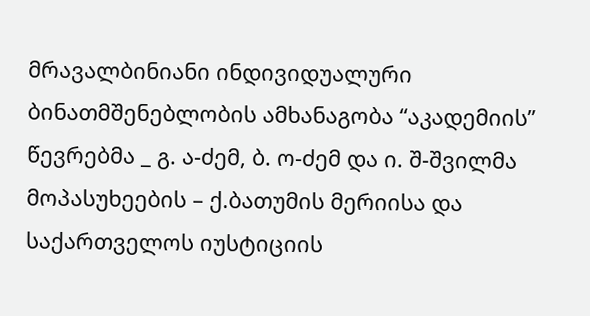მრავალბინიანი ინდივიდუალური ბინათმშენებლობის ამხანაგობა “აკადემიის” წევრებმა _ გ. ა-ძემ, ბ. ო-ძემ და ი. შ-შვილმა მოპასუხეების – ქ.ბათუმის მერიისა და საქართველოს იუსტიციის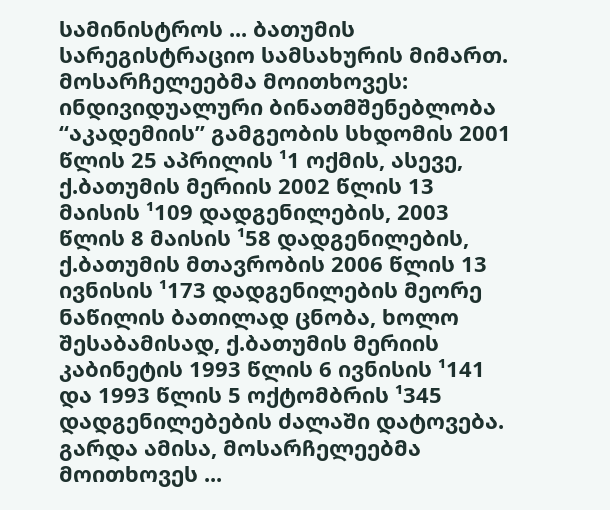სამინისტროს ... ბათუმის სარეგისტრაციო სამსახურის მიმართ. მოსარჩელეებმა მოითხოვეს: ინდივიდუალური ბინათმშენებლობა “აკადემიის” გამგეობის სხდომის 2001 წლის 25 აპრილის ¹1 ოქმის, ასევე, ქ.ბათუმის მერიის 2002 წლის 13 მაისის ¹109 დადგენილების, 2003 წლის 8 მაისის ¹58 დადგენილების, ქ.ბათუმის მთავრობის 2006 წლის 13 ივნისის ¹173 დადგენილების მეორე ნაწილის ბათილად ცნობა, ხოლო შესაბამისად, ქ.ბათუმის მერიის კაბინეტის 1993 წლის 6 ივნისის ¹141 და 1993 წლის 5 ოქტომბრის ¹345 დადგენილებების ძალაში დატოვება. გარდა ამისა, მოსარჩელეებმა მოითხოვეს ...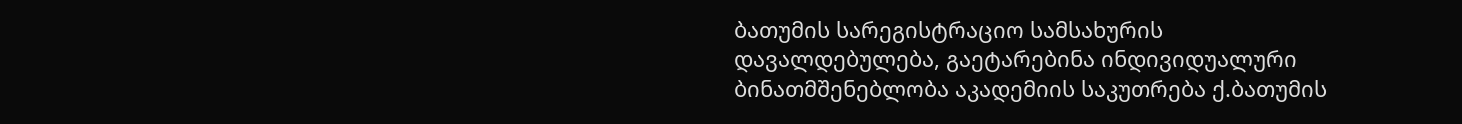ბათუმის სარეგისტრაციო სამსახურის დავალდებულება, გაეტარებინა ინდივიდუალური ბინათმშენებლობა აკადემიის საკუთრება ქ.ბათუმის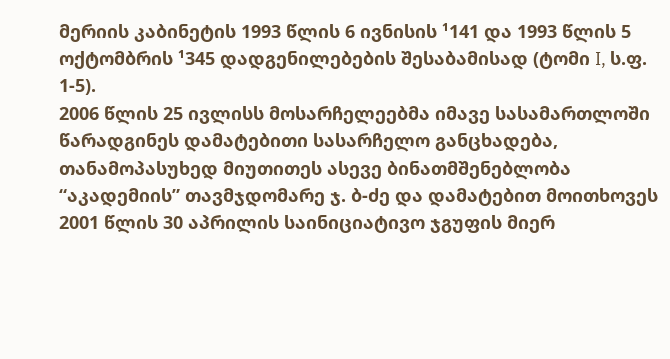მერიის კაბინეტის 1993 წლის 6 ივნისის ¹141 და 1993 წლის 5 ოქტომბრის ¹345 დადგენილებების შესაბამისად (ტომი I, ს.ფ. 1-5).
2006 წლის 25 ივლისს მოსარჩელეებმა იმავე სასამართლოში წარადგინეს დამატებითი სასარჩელო განცხადება, თანამოპასუხედ მიუთითეს ასევე ბინათმშენებლობა “აკადემიის” თავმჯდომარე ჯ. ბ-ძე და დამატებით მოითხოვეს 2001 წლის 30 აპრილის საინიციატივო ჯგუფის მიერ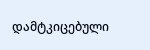დამტკიცებული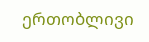ერთობლივი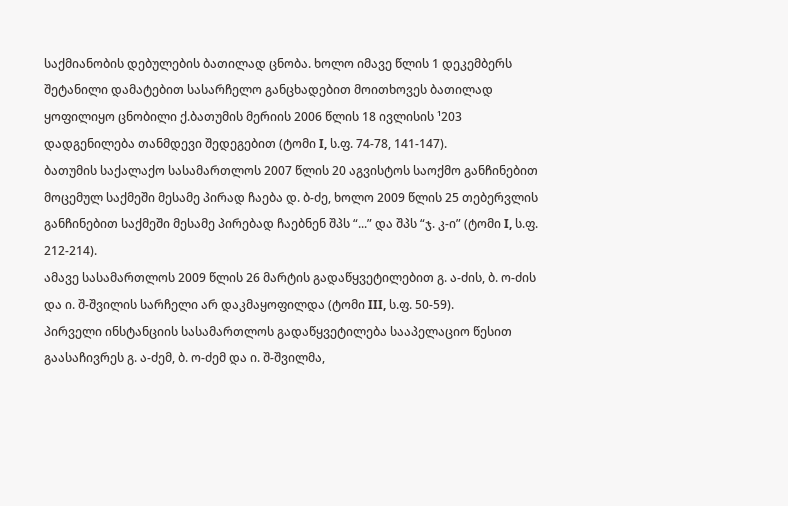საქმიანობის დებულების ბათილად ცნობა. ხოლო იმავე წლის 1 დეკემბერს შეტანილი დამატებით სასარჩელო განცხადებით მოითხოვეს ბათილად ყოფილიყო ცნობილი ქ.ბათუმის მერიის 2006 წლის 18 ივლისის ¹203 დადგენილება თანმდევი შედეგებით (ტომი I, ს.ფ. 74-78, 141-147).
ბათუმის საქალაქო სასამართლოს 2007 წლის 20 აგვისტოს საოქმო განჩინებით მოცემულ საქმეში მესამე პირად ჩაება დ. ბ-ძე, ხოლო 2009 წლის 25 თებერვლის განჩინებით საქმეში მესამე პირებად ჩაებნენ შპს “...” და შპს “ჯ. კ-ი” (ტომი I, ს.ფ. 212-214).
ამავე სასამართლოს 2009 წლის 26 მარტის გადაწყვეტილებით გ. ა-ძის, ბ. ო-ძის და ი. შ-შვილის სარჩელი არ დაკმაყოფილდა (ტომი III, ს.ფ. 50-59).
პირველი ინსტანციის სასამართლოს გადაწყვეტილება სააპელაციო წესით გაასაჩივრეს გ. ა-ძემ, ბ. ო-ძემ და ი. შ-შვილმა,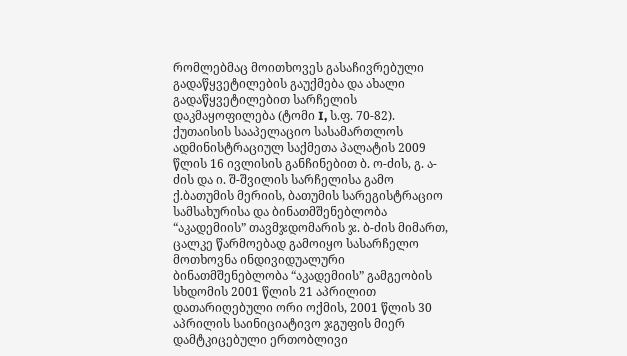რომლებმაც მოითხოვეს გასაჩივრებული გადაწყვეტილების გაუქმება და ახალი გადაწყვეტილებით სარჩელის დაკმაყოფილება (ტომი I, ს.ფ. 70-82).
ქუთაისის სააპელაციო სასამართლოს ადმინისტრაციულ საქმეთა პალატის 2009 წლის 16 ივლისის განჩინებით ბ. ო-ძის, გ. ა-ძის და ი. შ-შვილის სარჩელისა გამო ქ.ბათუმის მერიის, ბათუმის სარეგისტრაციო სამსახურისა და ბინათმშენებლობა “აკადემიის” თავმჯდომარის ჯ. ბ-ძის მიმართ, ცალკე წარმოებად გამოიყო სასარჩელო მოთხოვნა ინდივიდუალური ბინათმშენებლობა “აკადემიის” გამგეობის სხდომის 2001 წლის 21 აპრილით დათარიღებული ორი ოქმის, 2001 წლის 30 აპრილის საინიციატივო ჯგუფის მიერ დამტკიცებული ერთობლივი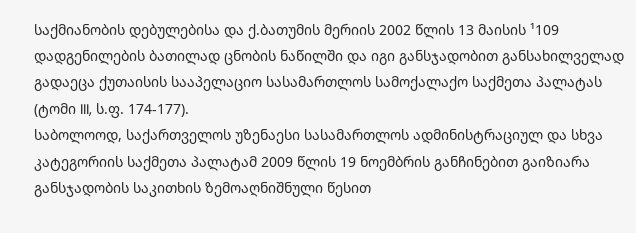საქმიანობის დებულებისა და ქ.ბათუმის მერიის 2002 წლის 13 მაისის ¹109 დადგენილების ბათილად ცნობის ნაწილში და იგი განსჯადობით განსახილველად გადაეცა ქუთაისის სააპელაციო სასამართლოს სამოქალაქო საქმეთა პალატას (ტომი III, ს.ფ. 174-177).
საბოლოოდ, საქართველოს უზენაესი სასამართლოს ადმინისტრაციულ და სხვა კატეგორიის საქმეთა პალატამ 2009 წლის 19 ნოემბრის განჩინებით გაიზიარა განსჯადობის საკითხის ზემოაღნიშნული წესით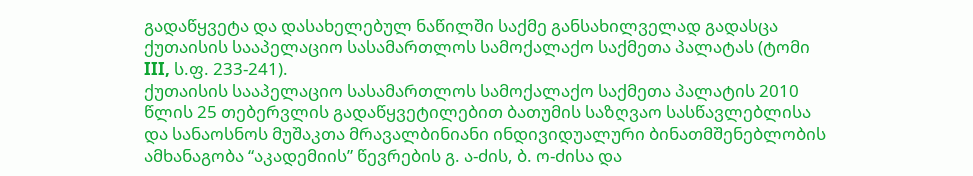გადაწყვეტა და დასახელებულ ნაწილში საქმე განსახილველად გადასცა ქუთაისის სააპელაციო სასამართლოს სამოქალაქო საქმეთა პალატას (ტომი III, ს.ფ. 233-241).
ქუთაისის სააპელაციო სასამართლოს სამოქალაქო საქმეთა პალატის 2010 წლის 25 თებერვლის გადაწყვეტილებით ბათუმის საზღვაო სასწავლებლისა და სანაოსნოს მუშაკთა მრავალბინიანი ინდივიდუალური ბინათმშენებლობის ამხანაგობა “აკადემიის” წევრების გ. ა-ძის, ბ. ო-ძისა და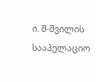ი. შ-შვილის სააპელაციო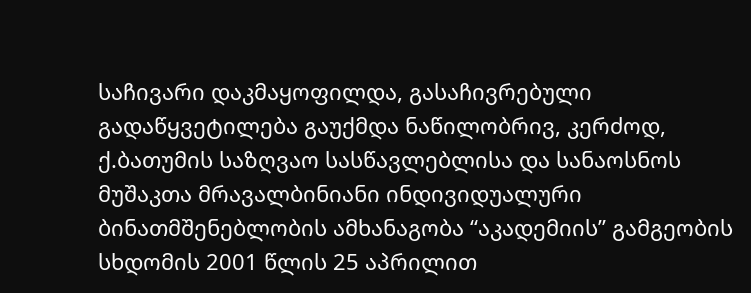საჩივარი დაკმაყოფილდა, გასაჩივრებული გადაწყვეტილება გაუქმდა ნაწილობრივ, კერძოდ, ქ.ბათუმის საზღვაო სასწავლებლისა და სანაოსნოს მუშაკთა მრავალბინიანი ინდივიდუალური ბინათმშენებლობის ამხანაგობა “აკადემიის” გამგეობის სხდომის 2001 წლის 25 აპრილით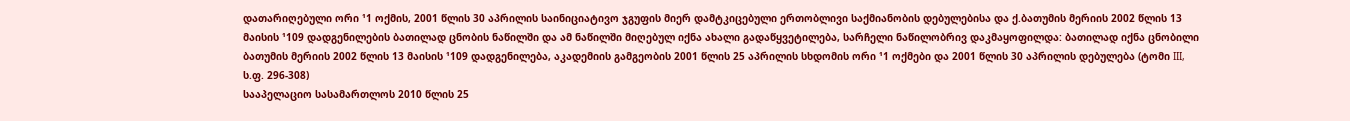დათარიღებული ორი ¹1 ოქმის, 2001 წლის 30 აპრილის საინიციატივო ჯგუფის მიერ დამტკიცებული ერთობლივი საქმიანობის დებულებისა და ქ.ბათუმის მერიის 2002 წლის 13 მაისის ¹109 დადგენილების ბათილად ცნობის ნაწილში და ამ ნაწილში მიღებულ იქნა ახალი გადაწყვეტილება, სარჩელი ნაწილობრივ დაკმაყოფილდა: ბათილად იქნა ცნობილი ბათუმის მერიის 2002 წლის 13 მაისის ¹109 დადგენილება, აკადემიის გამგეობის 2001 წლის 25 აპრილის სხდომის ორი ¹1 ოქმები და 2001 წლის 30 აპრილის დებულება (ტომი III, ს.ფ. 296-308)
სააპელაციო სასამართლოს 2010 წლის 25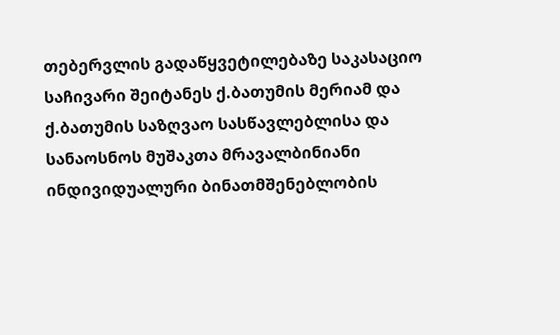თებერვლის გადაწყვეტილებაზე საკასაციო საჩივარი შეიტანეს ქ.ბათუმის მერიამ და ქ.ბათუმის საზღვაო სასწავლებლისა და სანაოსნოს მუშაკთა მრავალბინიანი ინდივიდუალური ბინათმშენებლობის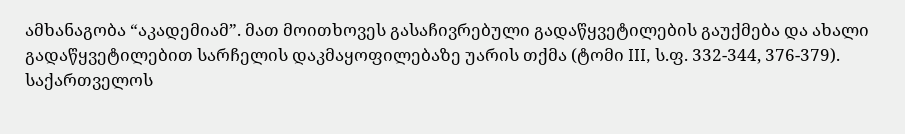ამხანაგობა “აკადემიამ”. მათ მოითხოვეს გასაჩივრებული გადაწყვეტილების გაუქმება და ახალი გადაწყვეტილებით სარჩელის დაკმაყოფილებაზე უარის თქმა (ტომი III, ს.ფ. 332-344, 376-379).
საქართველოს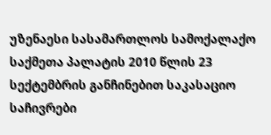უზენაესი სასამართლოს სამოქალაქო საქმეთა პალატის 2010 წლის 23 სექტემბრის განჩინებით საკასაციო საჩივრები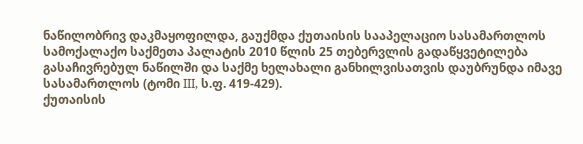ნაწილობრივ დაკმაყოფილდა, გაუქმდა ქუთაისის სააპელაციო სასამართლოს სამოქალაქო საქმეთა პალატის 2010 წლის 25 თებერვლის გადაწყვეტილება გასაჩივრებულ ნაწილში და საქმე ხელახალი განხილვისათვის დაუბრუნდა იმავე სასამართლოს (ტომი III, ს.ფ. 419-429).
ქუთაისის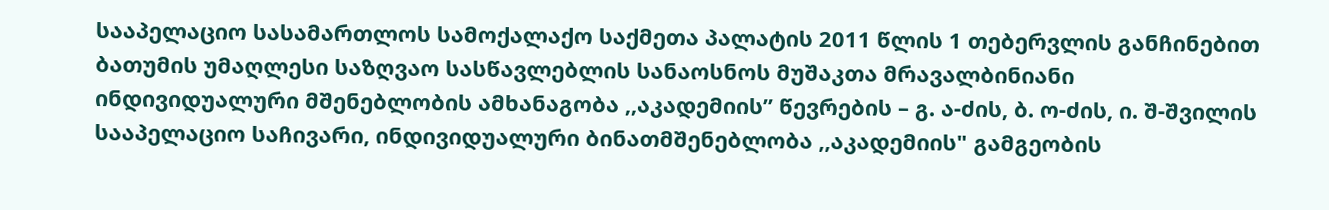სააპელაციო სასამართლოს სამოქალაქო საქმეთა პალატის 2011 წლის 1 თებერვლის განჩინებით ბათუმის უმაღლესი საზღვაო სასწავლებლის სანაოსნოს მუშაკთა მრავალბინიანი ინდივიდუალური მშენებლობის ამხანაგობა ,,აკადემიის” წევრების – გ. ა-ძის, ბ. ო-ძის, ი. შ-შვილის სააპელაციო საჩივარი, ინდივიდუალური ბინათმშენებლობა ,,აკადემიის" გამგეობის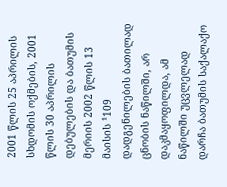2001 წლის 25 აპრილის სხდომის ოქმების, 2001 წლის 30 აპრილის დებულების და ბათუმის მერიის 2002 წლის 13 მაისის ¹109 დადგენილების ბათილად ცნობის ნაწილში, არ დაკმაყოფილდა, ამ ნაწილში უცვლელად დარჩა ბათუმის საქალაქო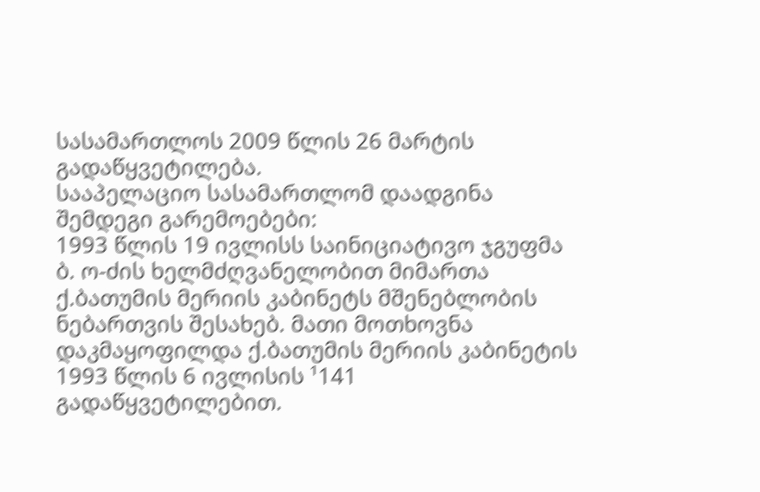სასამართლოს 2009 წლის 26 მარტის გადაწყვეტილება.
სააპელაციო სასამართლომ დაადგინა შემდეგი გარემოებები:
1993 წლის 19 ივლისს საინიციატივო ჯგუფმა ბ. ო-ძის ხელმძღვანელობით მიმართა ქ.ბათუმის მერიის კაბინეტს მშენებლობის ნებართვის შესახებ. მათი მოთხოვნა დაკმაყოფილდა ქ.ბათუმის მერიის კაბინეტის 1993 წლის 6 ივლისის ¹141 გადაწყვეტილებით.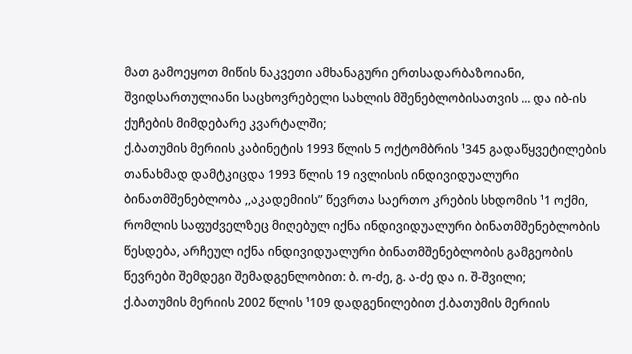მათ გამოეყოთ მიწის ნაკვეთი ამხანაგური ერთსადარბაზოიანი, შვიდსართულიანი საცხოვრებელი სახლის მშენებლობისათვის ... და იბ-ის ქუჩების მიმდებარე კვარტალში;
ქ.ბათუმის მერიის კაბინეტის 1993 წლის 5 ოქტომბრის ¹345 გადაწყვეტილების თანახმად დამტკიცდა 1993 წლის 19 ივლისის ინდივიდუალური ბინათმშენებლობა ,,აკადემიის” წევრთა საერთო კრების სხდომის ¹1 ოქმი, რომლის საფუძველზეც მიღებულ იქნა ინდივიდუალური ბინათმშენებლობის წესდება, არჩეულ იქნა ინდივიდუალური ბინათმშენებლობის გამგეობის წევრები შემდეგი შემადგენლობით: ბ. ო-ძე, გ. ა-ძე და ი. შ-შვილი;
ქ.ბათუმის მერიის 2002 წლის ¹109 დადგენილებით ქ.ბათუმის მერიის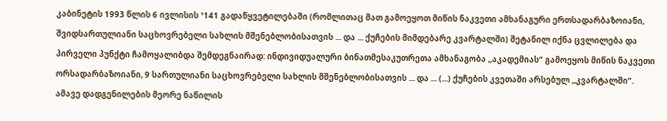კაბინეტის 1993 წლის 6 ივლისის ¹141 გადაწყვეტილებაში (რომლითაც მათ გამოეყოთ მიწის ნაკვეთი ამხანაგური ერთსადარბაზოიანი, შვიდსართულიანი საცხოვრებელი სახლის მშენებლობისათვის ... და ... ქუჩების მიმდებარე კვარტალში) შეტანილ იქნა ცვლილება და პირველი პუნქტი ჩამოყალიბდა შემდეგნაირად: ინდივიდუალური ბინათმესაკუთრეთა ამხანაგობა ,,აკადემიას” გამოეყოს მიწის ნაკვეთი ორსადარბაზოიანი, 9 სართულიანი საცხოვრებელი სახლის მშენებლობისათვის ... და ... (...) ქუჩების კვეთაში არსებულ ,,კვარტალში”. ამავე დადგენილების მეორე ნაწილის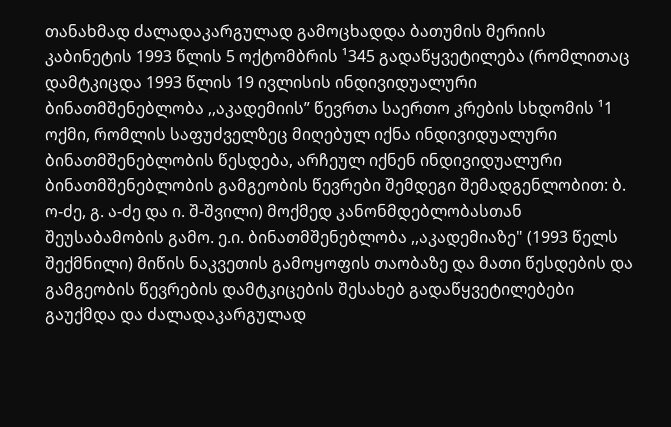თანახმად ძალადაკარგულად გამოცხადდა ბათუმის მერიის კაბინეტის 1993 წლის 5 ოქტომბრის ¹345 გადაწყვეტილება (რომლითაც დამტკიცდა 1993 წლის 19 ივლისის ინდივიდუალური ბინათმშენებლობა ,,აკადემიის” წევრთა საერთო კრების სხდომის ¹1 ოქმი, რომლის საფუძველზეც მიღებულ იქნა ინდივიდუალური ბინათმშენებლობის წესდება, არჩეულ იქნენ ინდივიდუალური ბინათმშენებლობის გამგეობის წევრები შემდეგი შემადგენლობით: ბ. ო-ძე, გ. ა-ძე და ი. შ-შვილი) მოქმედ კანონმდებლობასთან შეუსაბამობის გამო. ე.ი. ბინათმშენებლობა ,,აკადემიაზე" (1993 წელს შექმნილი) მიწის ნაკვეთის გამოყოფის თაობაზე და მათი წესდების და გამგეობის წევრების დამტკიცების შესახებ გადაწყვეტილებები გაუქმდა და ძალადაკარგულად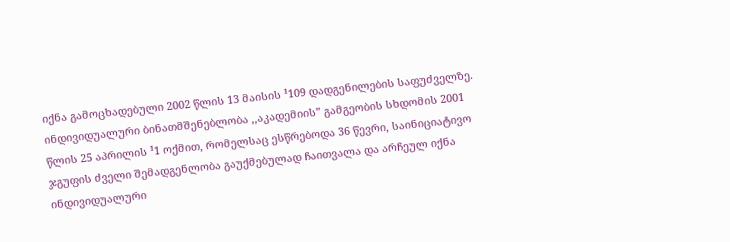იქნა გამოცხადებული 2002 წლის 13 მაისის ¹109 დადგენილების საფუძველზე.
ინდივიდუალური ბინათმშენებლობა ,,აკადემიის” გამგეობის სხდომის 2001 წლის 25 აპრილის ¹1 ოქმით, რომელსაც ესწრებოდა 36 წევრი, საინიციატივო ჯგუფის ძველი შემადგენლობა გაუქმებულად ჩაითვალა და არჩეულ იქნა ინდივიდუალური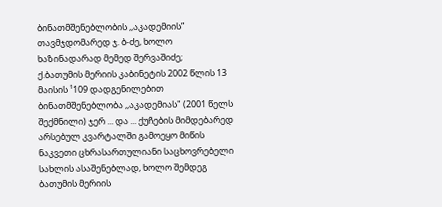ბინათმშენებლობის ,,აკადემიის” თავმჯდომარედ ჯ. ბ-ძე, ხოლო ხაზინადარად მემედ შერვაშიძე;
ქ.ბათუმის მერიის კაბინეტის 2002 წლის 13 მაისის ¹109 დადგენილებით ბინათმშენებლობა ,,აკადემიას" (2001 წელს შექმნილი) ჯერ ... და ... ქუჩების მიმდებარედ არსებულ კვარტალში გამოეყო მიწის ნაკვეთი ცხრასართულიანი საცხოვრებელი სახლის ასაშენებლად, ხოლო შემდეგ ბათუმის მერიის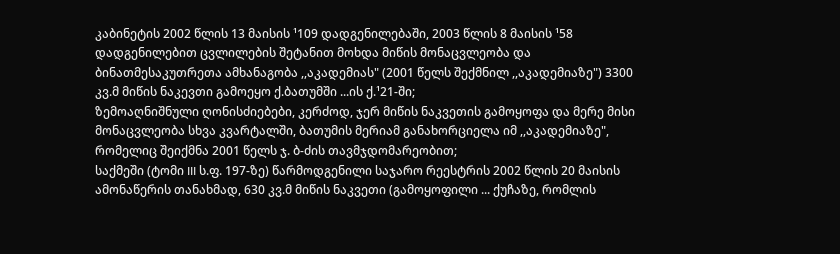კაბინეტის 2002 წლის 13 მაისის ¹109 დადგენილებაში, 2003 წლის 8 მაისის ¹58 დადგენილებით ცვლილების შეტანით მოხდა მიწის მონაცვლეობა და ბინათმესაკუთრეთა ამხანაგობა ,,აკადემიას" (2001 წელს შექმნილ ,,აკადემიაზე") 3300 კვ.მ მიწის ნაკევთი გამოეყო ქ.ბათუმში ...ის ქ.¹21-ში;
ზემოაღნიშნული ღონისძიებები, კერძოდ, ჯერ მიწის ნაკვეთის გამოყოფა და მერე მისი მონაცვლეობა სხვა კვარტალში, ბათუმის მერიამ განახორციელა იმ ,,აკადემიაზე", რომელიც შეიქმნა 2001 წელს ჯ. ბ-ძის თავმჯდომარეობით;
საქმეში (ტომი III ს.ფ. 197-ზე) წარმოდგენილი საჯარო რეესტრის 2002 წლის 20 მაისის ამონაწერის თანახმად, 630 კვ.მ მიწის ნაკვეთი (გამოყოფილი ... ქუჩაზე, რომლის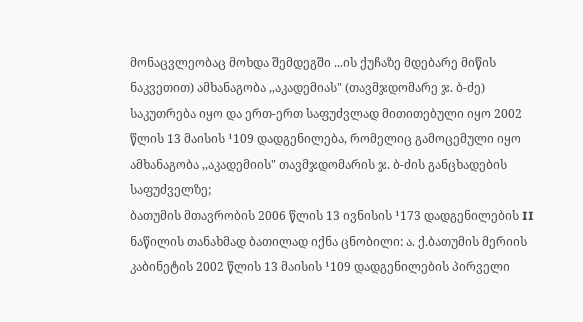მონაცვლეობაც მოხდა შემდეგში ...ის ქუჩაზე მდებარე მიწის ნაკვეთით) ამხანაგობა ,,აკადემიას" (თავმჯდომარე ჯ. ბ-ძე) საკუთრება იყო და ერთ-ერთ საფუძვლად მითითებული იყო 2002 წლის 13 მაისის ¹109 დადგენილება, რომელიც გამოცემული იყო ამხანაგობა ,,აკადემიის" თავმჯდომარის ჯ. ბ-ძის განცხადების საფუძველზე;
ბათუმის მთავრობის 2006 წლის 13 ივნისის ¹173 დადგენილების II ნაწილის თანახმად ბათილად იქნა ცნობილი: ა. ქ.ბათუმის მერიის კაბინეტის 2002 წლის 13 მაისის ¹109 დადგენილების პირველი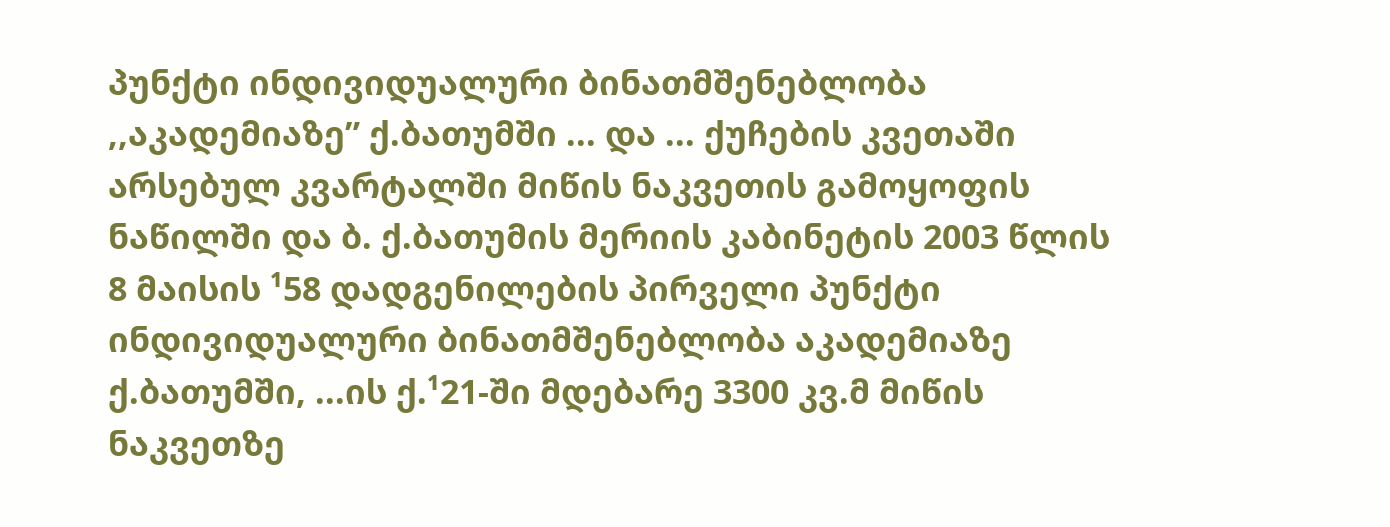პუნქტი ინდივიდუალური ბინათმშენებლობა ,,აკადემიაზე” ქ.ბათუმში ... და ... ქუჩების კვეთაში არსებულ კვარტალში მიწის ნაკვეთის გამოყოფის ნაწილში და ბ. ქ.ბათუმის მერიის კაბინეტის 2003 წლის 8 მაისის ¹58 დადგენილების პირველი პუნქტი ინდივიდუალური ბინათმშენებლობა აკადემიაზე ქ.ბათუმში, ...ის ქ.¹21-ში მდებარე 3300 კვ.მ მიწის ნაკვეთზე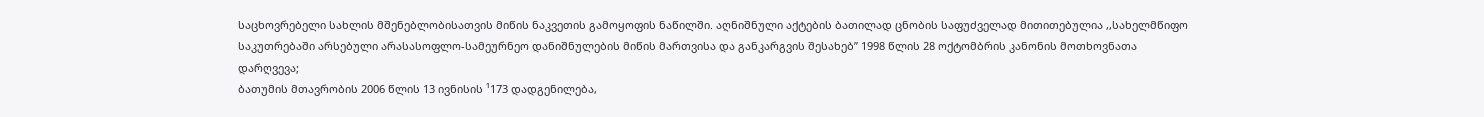საცხოვრებელი სახლის მშენებლობისათვის მიწის ნაკვეთის გამოყოფის ნაწილში. აღნიშნული აქტების ბათილად ცნობის საფუძველად მითითებულია ,,სახელმწიფო საკუთრებაში არსებული არასასოფლო-სამეურნეო დანიშნულების მიწის მართვისა და განკარგვის შესახებ” 1998 წლის 28 ოქტომბრის კანონის მოთხოვნათა დარღვევა;
ბათუმის მთავრობის 2006 წლის 13 ივნისის ¹173 დადგენილება,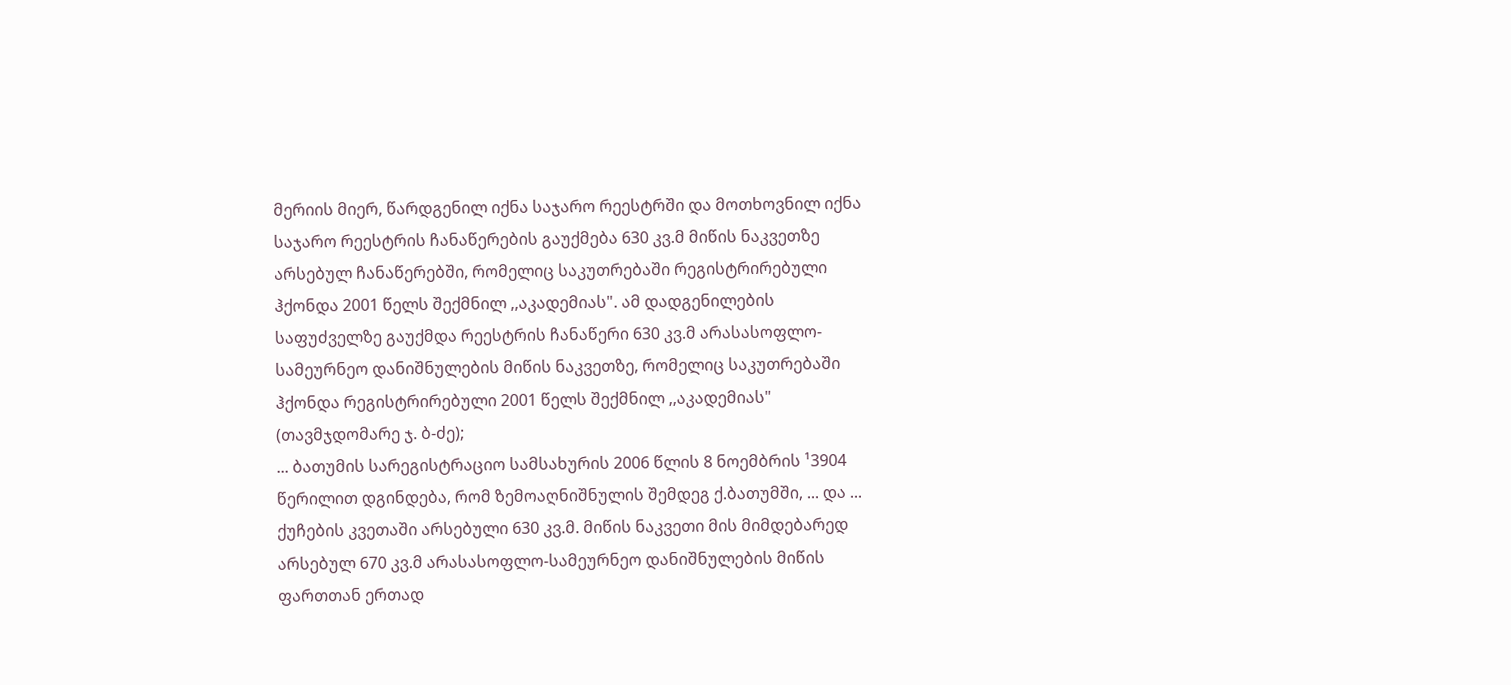მერიის მიერ, წარდგენილ იქნა საჯარო რეესტრში და მოთხოვნილ იქნა საჯარო რეესტრის ჩანაწერების გაუქმება 630 კვ.მ მიწის ნაკვეთზე არსებულ ჩანაწერებში, რომელიც საკუთრებაში რეგისტრირებული ჰქონდა 2001 წელს შექმნილ ,,აკადემიას". ამ დადგენილების საფუძველზე გაუქმდა რეესტრის ჩანაწერი 630 კვ.მ არასასოფლო-სამეურნეო დანიშნულების მიწის ნაკვეთზე, რომელიც საკუთრებაში ჰქონდა რეგისტრირებული 2001 წელს შექმნილ ,,აკადემიას" (თავმჯდომარე ჯ. ბ-ძე);
... ბათუმის სარეგისტრაციო სამსახურის 2006 წლის 8 ნოემბრის ¹3904 წერილით დგინდება, რომ ზემოაღნიშნულის შემდეგ ქ.ბათუმში, ... და ... ქუჩების კვეთაში არსებული 630 კვ.მ. მიწის ნაკვეთი მის მიმდებარედ არსებულ 670 კვ.მ არასასოფლო-სამეურნეო დანიშნულების მიწის ფართთან ერთად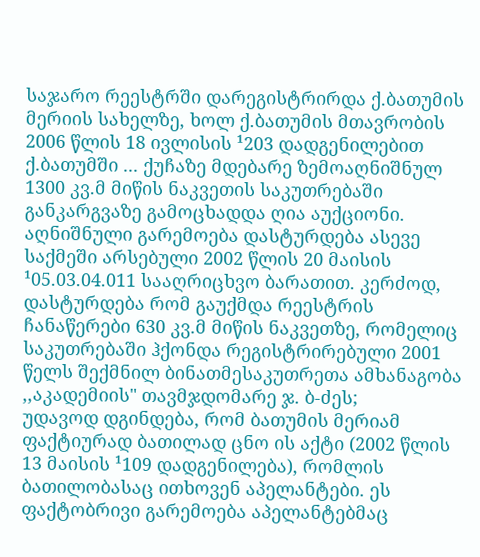საჯარო რეესტრში დარეგისტრირდა ქ.ბათუმის მერიის სახელზე, ხოლ ქ.ბათუმის მთავრობის 2006 წლის 18 ივლისის ¹203 დადგენილებით ქ.ბათუმში ... ქუჩაზე მდებარე ზემოაღნიშნულ 1300 კვ.მ მიწის ნაკვეთის საკუთრებაში განკარგვაზე გამოცხადდა ღია აუქციონი. აღნიშნული გარემოება დასტურდება ასევე საქმეში არსებული 2002 წლის 20 მაისის ¹05.03.04.011 სააღრიცხვო ბარათით. კერძოდ, დასტურდება რომ გაუქმდა რეესტრის ჩანაწერები 630 კვ.მ მიწის ნაკვეთზე, რომელიც საკუთრებაში ჰქონდა რეგისტრირებული 2001 წელს შექმნილ ბინათმესაკუთრეთა ამხანაგობა ,,აკადემიის" თავმჯდომარე ჯ. ბ-ძეს;
უდავოდ დგინდება, რომ ბათუმის მერიამ ფაქტიურად ბათილად ცნო ის აქტი (2002 წლის 13 მაისის ¹109 დადგენილება), რომლის ბათილობასაც ითხოვენ აპელანტები. ეს ფაქტობრივი გარემოება აპელანტებმაც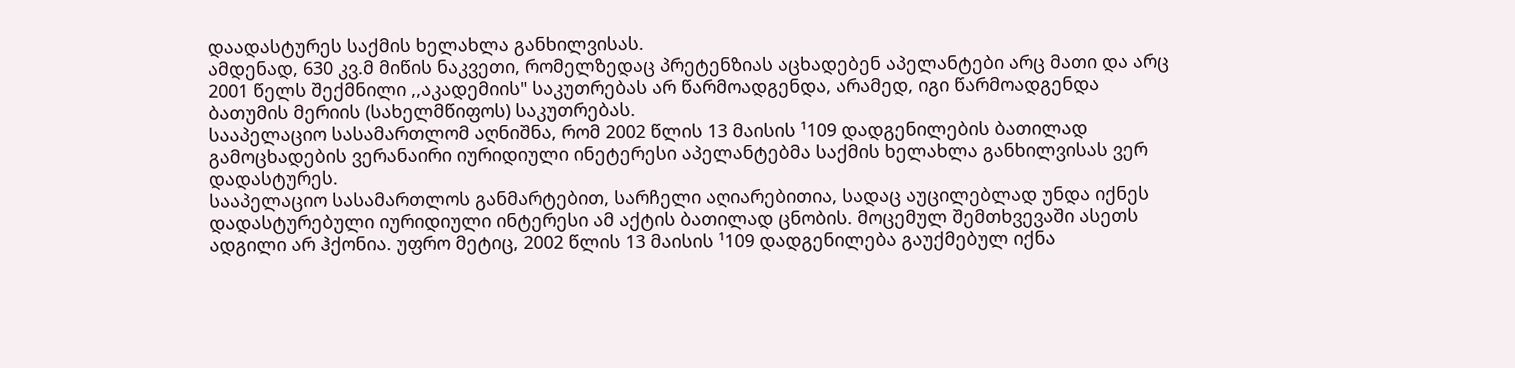დაადასტურეს საქმის ხელახლა განხილვისას.
ამდენად, 630 კვ.მ მიწის ნაკვეთი, რომელზედაც პრეტენზიას აცხადებენ აპელანტები არც მათი და არც 2001 წელს შექმნილი ,,აკადემიის" საკუთრებას არ წარმოადგენდა, არამედ, იგი წარმოადგენდა ბათუმის მერიის (სახელმწიფოს) საკუთრებას.
სააპელაციო სასამართლომ აღნიშნა, რომ 2002 წლის 13 მაისის ¹109 დადგენილების ბათილად გამოცხადების ვერანაირი იურიდიული ინეტერესი აპელანტებმა საქმის ხელახლა განხილვისას ვერ დადასტურეს.
სააპელაციო სასამართლოს განმარტებით, სარჩელი აღიარებითია, სადაც აუცილებლად უნდა იქნეს დადასტურებული იურიდიული ინტერესი ამ აქტის ბათილად ცნობის. მოცემულ შემთხვევაში ასეთს ადგილი არ ჰქონია. უფრო მეტიც, 2002 წლის 13 მაისის ¹109 დადგენილება გაუქმებულ იქნა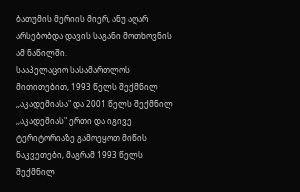ბათუმის მერიის მიერ, ანუ აღარ არსებობდა დავის საგანი მოთხოვნის ამ ნაწილში.
სააპელაციო სასამართლოს მითითებით, 1993 წელს შექმნილ ,,აკადემიასა" და 2001 წელს შექმნილ ,,აკადემიას" ერთი და იგივე ტერიტორიაზე გამოეყოთ მიწის ნაკვეთები, მაგრამ 1993 წელს შექმნილ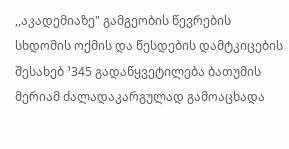,,აკადემიაზე" გამგეობის წევრების სხდომის ოქმის და წესდების დამტკიცების შესახებ ¹345 გადაწყვეტილება ბათუმის მერიამ ძალადაკარგულად გამოაცხადა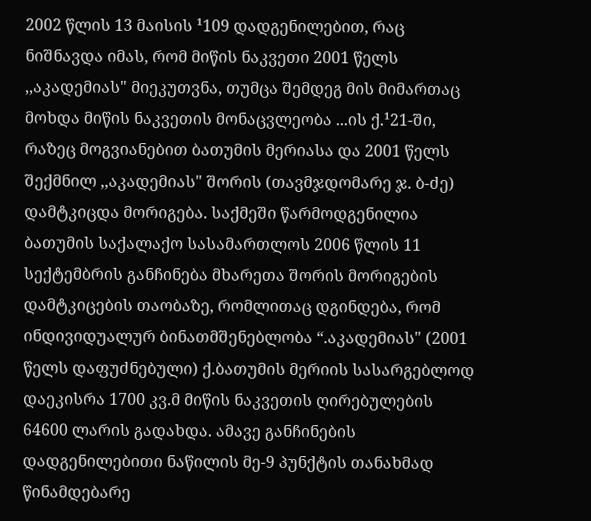2002 წლის 13 მაისის ¹109 დადგენილებით, რაც ნიშნავდა იმას, რომ მიწის ნაკვეთი 2001 წელს ,,აკადემიას" მიეკუთვნა, თუმცა შემდეგ მის მიმართაც მოხდა მიწის ნაკვეთის მონაცვლეობა ...ის ქ.¹21-ში, რაზეც მოგვიანებით ბათუმის მერიასა და 2001 წელს შექმნილ ,,აკადემიას" შორის (თავმჯდომარე ჯ. ბ-ძე) დამტკიცდა მორიგება. საქმეში წარმოდგენილია ბათუმის საქალაქო სასამართლოს 2006 წლის 11 სექტემბრის განჩინება მხარეთა შორის მორიგების დამტკიცების თაობაზე, რომლითაც დგინდება, რომ ინდივიდუალურ ბინათმშენებლობა “.აკადემიას" (2001 წელს დაფუძნებული) ქ.ბათუმის მერიის სასარგებლოდ დაეკისრა 1700 კვ.მ მიწის ნაკვეთის ღირებულების 64600 ლარის გადახდა. ამავე განჩინების დადგენილებითი ნაწილის მე-9 პუნქტის თანახმად წინამდებარე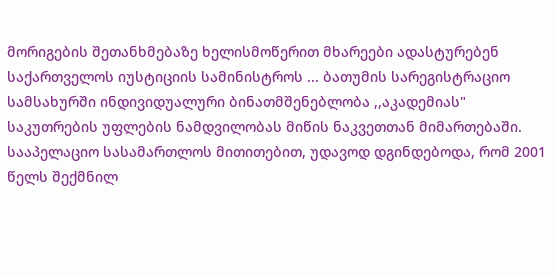მორიგების შეთანხმებაზე ხელისმოწერით მხარეები ადასტურებენ საქართველოს იუსტიციის სამინისტროს ... ბათუმის სარეგისტრაციო სამსახურში ინდივიდუალური ბინათმშენებლობა ,,აკადემიას" საკუთრების უფლების ნამდვილობას მიწის ნაკვეთთან მიმართებაში.
სააპელაციო სასამართლოს მითითებით, უდავოდ დგინდებოდა, რომ 2001 წელს შექმნილ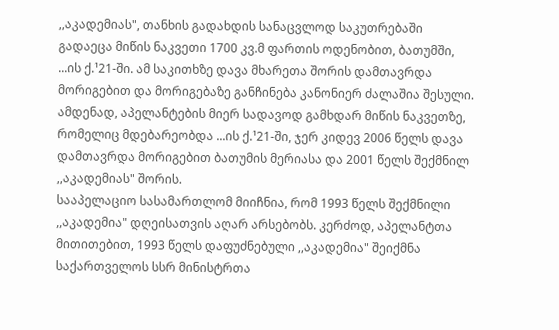,,აკადემიას", თანხის გადახდის სანაცვლოდ საკუთრებაში გადაეცა მიწის ნაკვეთი 1700 კვ.მ ფართის ოდენობით, ბათუმში, ...ის ქ.¹21-ში. ამ საკითხზე დავა მხარეთა შორის დამთავრდა მორიგებით და მორიგებაზე განჩინება კანონიერ ძალაშია შესული. ამდენად, აპელანტების მიერ სადავოდ გამხდარ მიწის ნაკვეთზე, რომელიც მდებარეობდა ...ის ქ.¹21-ში, ჯერ კიდევ 2006 წელს დავა დამთავრდა მორიგებით ბათუმის მერიასა და 2001 წელს შექმნილ ,,აკადემიას" შორის.
სააპელაციო სასამართლომ მიიჩნია, რომ 1993 წელს შექმნილი ,,აკადემია" დღეისათვის აღარ არსებობს. კერძოდ, აპელანტთა მითითებით, 1993 წელს დაფუძნებული ,,აკადემია" შეიქმნა საქართველოს სსრ მინისტრთა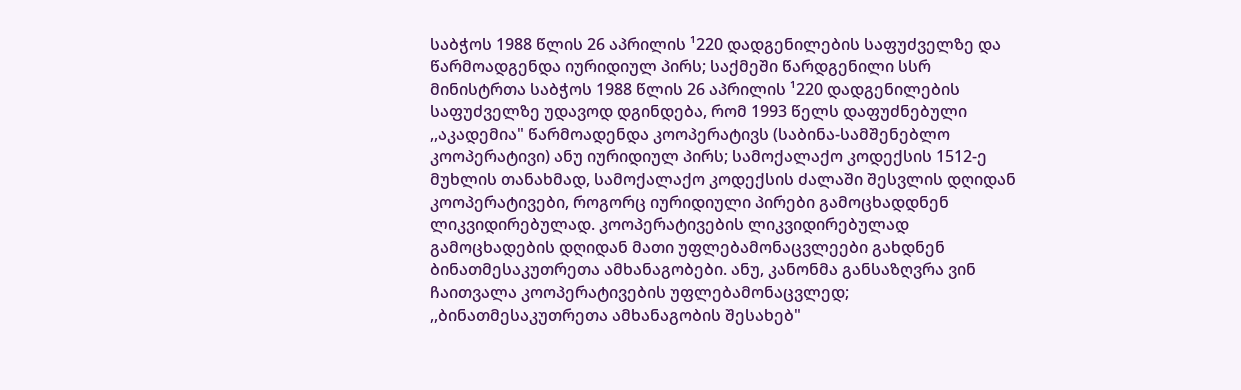საბჭოს 1988 წლის 26 აპრილის ¹220 დადგენილების საფუძველზე და წარმოადგენდა იურიდიულ პირს; საქმეში წარდგენილი სსრ მინისტრთა საბჭოს 1988 წლის 26 აპრილის ¹220 დადგენილების საფუძველზე უდავოდ დგინდება, რომ 1993 წელს დაფუძნებული ,,აკადემია" წარმოადენდა კოოპერატივს (საბინა-სამშენებლო კოოპერატივი) ანუ იურიდიულ პირს; სამოქალაქო კოდექსის 1512-ე მუხლის თანახმად, სამოქალაქო კოდექსის ძალაში შესვლის დღიდან კოოპერატივები, როგორც იურიდიული პირები გამოცხადდნენ ლიკვიდირებულად. კოოპერატივების ლიკვიდირებულად გამოცხადების დღიდან მათი უფლებამონაცვლეები გახდნენ ბინათმესაკუთრეთა ამხანაგობები. ანუ, კანონმა განსაზღვრა ვინ ჩაითვალა კოოპერატივების უფლებამონაცვლედ; ,,ბინათმესაკუთრეთა ამხანაგობის შესახებ"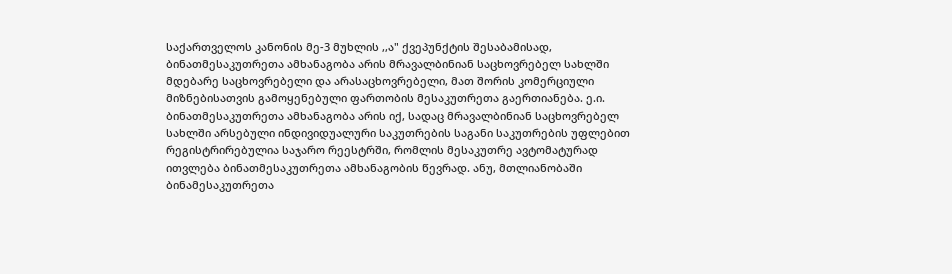საქართველოს კანონის მე-3 მუხლის ,,ა" ქვეპუნქტის შესაბამისად, ბინათმესაკუთრეთა ამხანაგობა არის მრავალბინიან საცხოვრებელ სახლში მდებარე საცხოვრებელი და არასაცხოვრებელი, მათ შორის კომერციული მიზნებისათვის გამოყენებული ფართობის მესაკუთრეთა გაერთიანება. ე.ი. ბინათმესაკუთრეთა ამხანაგობა არის იქ, სადაც მრავალბინიან საცხოვრებელ სახლში არსებული ინდივიდუალური საკუთრების საგანი საკუთრების უფლებით რეგისტრირებულია საჯარო რეესტრში, რომლის მესაკუთრე ავტომატურად ითვლება ბინათმესაკუთრეთა ამხანაგობის წევრად. ანუ, მთლიანობაში ბინამესაკუთრეთა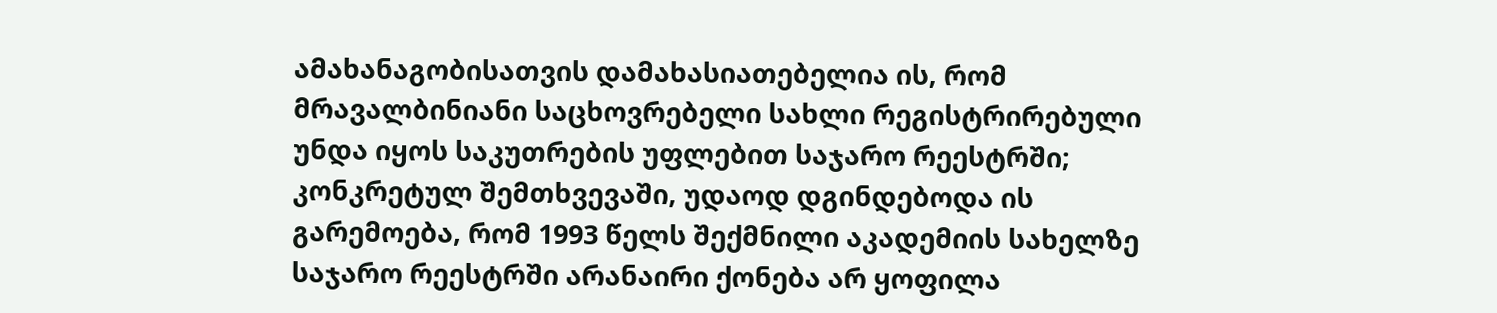ამახანაგობისათვის დამახასიათებელია ის, რომ მრავალბინიანი საცხოვრებელი სახლი რეგისტრირებული უნდა იყოს საკუთრების უფლებით საჯარო რეესტრში; კონკრეტულ შემთხვევაში, უდაოდ დგინდებოდა ის გარემოება, რომ 1993 წელს შექმნილი აკადემიის სახელზე საჯარო რეესტრში არანაირი ქონება არ ყოფილა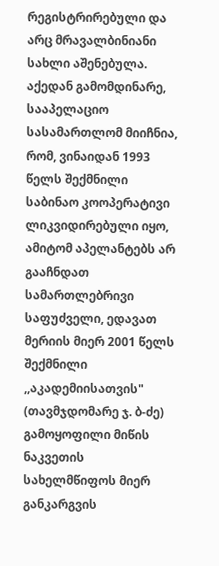რეგისტრირებული და არც მრავალბინიანი სახლი აშენებულა. აქედან გამომდინარე, სააპელაციო სასამართლომ მიიჩნია, რომ, ვინაიდან 1993 წელს შექმნილი საბინაო კოოპერატივი ლიკვიდირებული იყო, ამიტომ აპელანტებს არ გააჩნდათ სამართლებრივი საფუძველი, ედავათ მერიის მიერ 2001 წელს შექმნილი ,,აკადემიისათვის" (თავმჯდომარე ჯ. ბ-ძე) გამოყოფილი მიწის ნაკვეთის სახელმწიფოს მიერ განკარგვის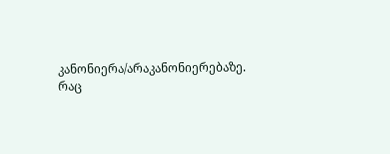კანონიერა/არაკანონიერებაზე.
რაც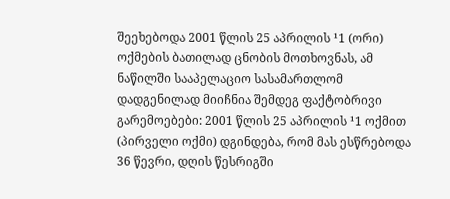შეეხებოდა 2001 წლის 25 აპრილის ¹1 (ორი) ოქმების ბათილად ცნობის მოთხოვნას, ამ ნაწილში სააპელაციო სასამართლომ დადგენილად მიიჩნია შემდეგ ფაქტობრივი გარემოებები: 2001 წლის 25 აპრილის ¹1 ოქმით (პირველი ოქმი) დგინდება, რომ მას ესწრებოდა 36 წევრი, დღის წესრიგში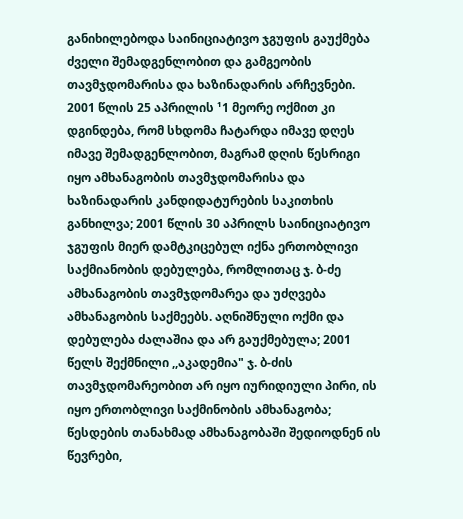განიხილებოდა საინიციატივო ჯგუფის გაუქმება ძველი შემადგენლობით და გამგეობის თავმჯდომარისა და ხაზინადარის არჩევნები. 2001 წლის 25 აპრილის ¹1 მეორე ოქმით კი დგინდება, რომ სხდომა ჩატარდა იმავე დღეს იმავე შემადგენლობით, მაგრამ დღის წესრიგი იყო ამხანაგობის თავმჯდომარისა და ხაზინადარის კანდიდატურების საკითხის განხილვა; 2001 წლის 30 აპრილს საინიციატივო ჯგუფის მიერ დამტკიცებულ იქნა ერთობლივი საქმიანობის დებულება, რომლითაც ჯ. ბ-ძე ამხანაგობის თავმჯდომარეა და უძღვება ამხანაგობის საქმეებს. აღნიშნული ოქმი და დებულება ძალაშია და არ გაუქმებულა; 2001 წელს შექმნილი ,,აკადემია" ჯ. ბ-ძის თავმჯდომარეობით არ იყო იურიდიული პირი, ის იყო ერთობლივი საქმინობის ამხანაგობა; წესდების თანახმად ამხანაგობაში შედიოდნენ ის წევრები,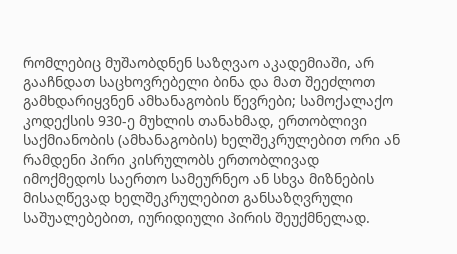რომლებიც მუშაობდნენ საზღვაო აკადემიაში, არ გააჩნდათ საცხოვრებელი ბინა და მათ შეეძლოთ გამხდარიყვნენ ამხანაგობის წევრები; სამოქალაქო კოდექსის 930-ე მუხლის თანახმად, ერთობლივი საქმიანობის (ამხანაგობის) ხელშეკრულებით ორი ან რამდენი პირი კისრულობს ერთობლივად იმოქმედოს საერთო სამეურნეო ან სხვა მიზნების მისაღწევად ხელშეკრულებით განსაზღვრული საშუალებებით, იურიდიული პირის შეუქმნელად.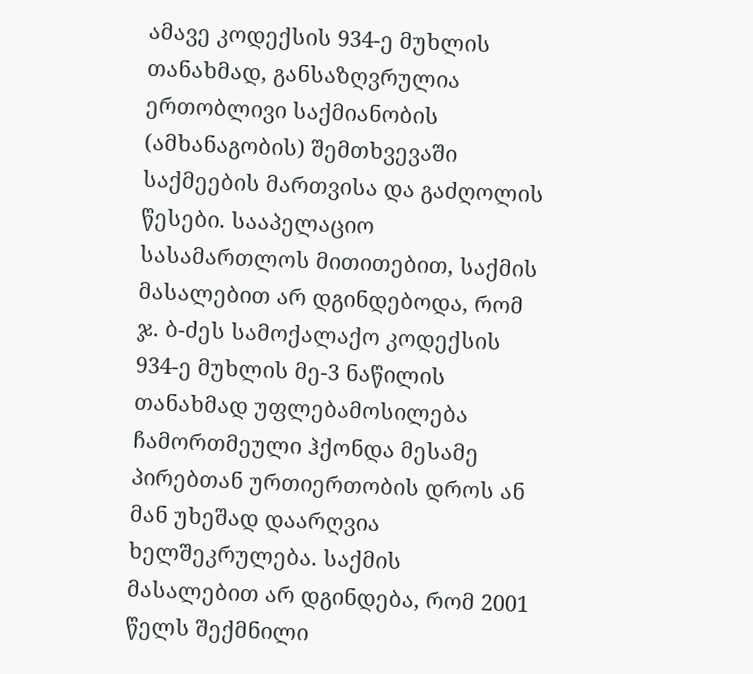ამავე კოდექსის 934-ე მუხლის თანახმად, განსაზღვრულია ერთობლივი საქმიანობის (ამხანაგობის) შემთხვევაში საქმეების მართვისა და გაძღოლის წესები. სააპელაციო სასამართლოს მითითებით, საქმის მასალებით არ დგინდებოდა, რომ ჯ. ბ-ძეს სამოქალაქო კოდექსის 934-ე მუხლის მე-3 ნაწილის თანახმად უფლებამოსილება ჩამორთმეული ჰქონდა მესამე პირებთან ურთიერთობის დროს ან მან უხეშად დაარღვია ხელშეკრულება. საქმის მასალებით არ დგინდება, რომ 2001 წელს შექმნილი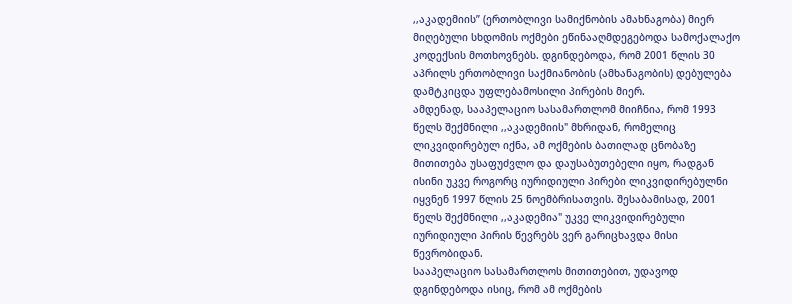,,აკადემიის” (ერთობლივი სამიქნობის ამახნაგობა) მიერ მიღებული სხდომის ოქმები ეწინააღმდეგებოდა სამოქალაქო კოდექსის მოთხოვნებს. დგინდებოდა, რომ 2001 წლის 30 აპრილს ერთობლივი საქმიანობის (ამხანაგობის) დებულება დამტკიცდა უფლებამოსილი პირების მიერ.
ამდენად, სააპელაციო სასამართლომ მიიჩნია, რომ 1993 წელს შექმნილი ,,აკადემიის" მხრიდან, რომელიც ლიკვიდირებულ იქნა, ამ ოქმების ბათილად ცნობაზე მითითება უსაფუძვლო და დაუსაბუთებელი იყო, რადგან ისინი უკვე როგორც იურიდიული პირები ლიკვიდირებულნი იყვნენ 1997 წლის 25 ნოემბრისათვის. შესაბამისად, 2001 წელს შექმნილი ,,აკადემია" უკვე ლიკვიდირებული იურიდიული პირის წევრებს ვერ გარიცხავდა მისი წევრობიდან.
სააპელაციო სასამართლოს მითითებით, უდავოდ დგინდებოდა ისიც, რომ ამ ოქმების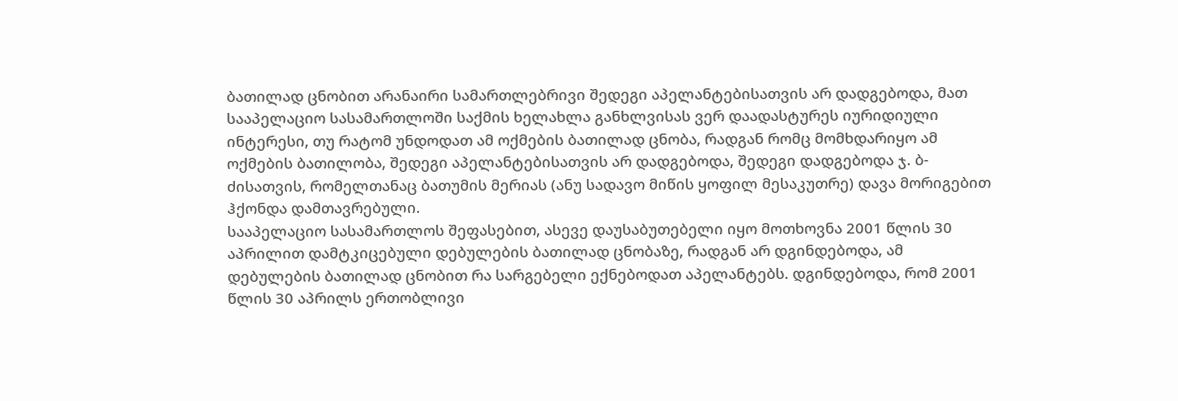ბათილად ცნობით არანაირი სამართლებრივი შედეგი აპელანტებისათვის არ დადგებოდა, მათ სააპელაციო სასამართლოში საქმის ხელახლა განხლვისას ვერ დაადასტურეს იურიდიული ინტერესი, თუ რატომ უნდოდათ ამ ოქმების ბათილად ცნობა, რადგან რომც მომხდარიყო ამ ოქმების ბათილობა, შედეგი აპელანტებისათვის არ დადგებოდა, შედეგი დადგებოდა ჯ. ბ-ძისათვის, რომელთანაც ბათუმის მერიას (ანუ სადავო მიწის ყოფილ მესაკუთრე) დავა მორიგებით ჰქონდა დამთავრებული.
სააპელაციო სასამართლოს შეფასებით, ასევე დაუსაბუთებელი იყო მოთხოვნა 2001 წლის 30 აპრილით დამტკიცებული დებულების ბათილად ცნობაზე, რადგან არ დგინდებოდა, ამ დებულების ბათილად ცნობით რა სარგებელი ექნებოდათ აპელანტებს. დგინდებოდა, რომ 2001 წლის 30 აპრილს ერთობლივი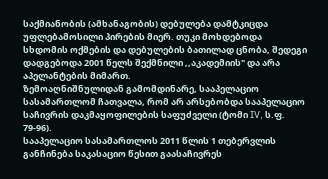საქმიანობის (ამხანაგობის) დებულება დამტკიცდა უფლებამოსილი პირების მიერ. თუკი მოხდებოდა სხდომის ოქმების და დებულების ბათილად ცნობა, შედეგი დადგებოდა 2001 წელს შექმნილი ,,აკადემიის" და არა აპელანტების მიმართ.
ზემოაღნიშნულიდან გამომდინარე, სააპელაციო სასამართლომ ჩათვალა, რომ არ არსებობდა სააპელაციო საჩივრის დაკმაყოფილების საფუძველი (ტომი IV, ს.ფ. 79-96).
სააპელაციო სასამართლოს 2011 წლის 1 თებერვლის განჩინება საკასაციო წესით გაასაჩივრეს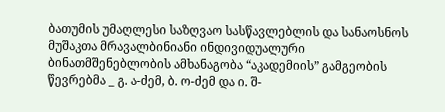ბათუმის უმაღლესი საზღვაო სასწავლებლის და სანაოსნოს მუშაკთა მრავალბინიანი ინდივიდუალური ბინათმშენებლობის ამხანაგობა “აკადემიის” გამგეობის წევრებმა _ გ. ა-ძემ, ბ. ო-ძემ და ი. შ-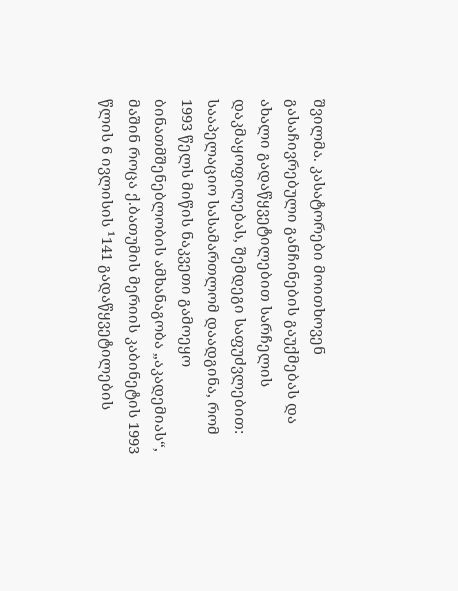შვილმა. კასატორები მოითხოვენ გასაჩივრებული განჩინების გაუქმებას და ახალი გადაწყვეტილებით სარჩელის დაკმაყოფილებას, შემდეგი საფუძვლებით:
სააპელაციო სასამართლომ დაადგინა, რომ 1993 წელს მიწის ნაკვეთი გამოეყო ბინათმშენებლობის ამხანაგობა „აკადემიას“, მაშინ როცა ქ.ბათუმის მერიის კაბინეტის 1993 წლის 6 ივლისის ¹141 გადაწყვეტილების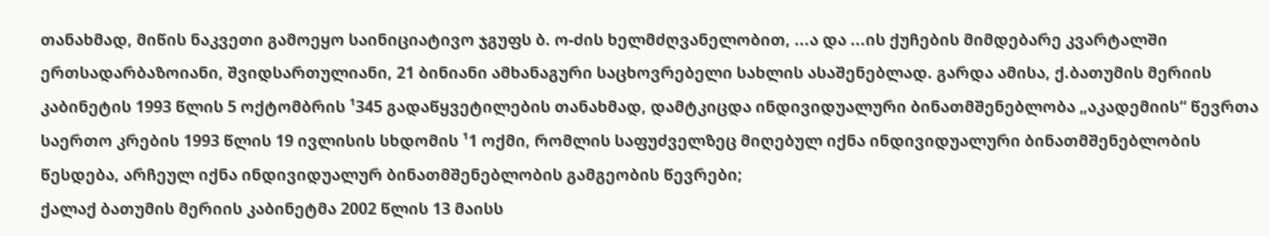თანახმად, მიწის ნაკვეთი გამოეყო საინიციატივო ჯგუფს ბ. ო-ძის ხელმძღვანელობით, ...ა და ...ის ქუჩების მიმდებარე კვარტალში ერთსადარბაზოიანი, შვიდსართულიანი, 21 ბინიანი ამხანაგური საცხოვრებელი სახლის ასაშენებლად. გარდა ამისა, ქ.ბათუმის მერიის კაბინეტის 1993 წლის 5 ოქტომბრის ¹345 გადაწყვეტილების თანახმად, დამტკიცდა ინდივიდუალური ბინათმშენებლობა „აკადემიის“ წევრთა საერთო კრების 1993 წლის 19 ივლისის სხდომის ¹1 ოქმი, რომლის საფუძველზეც მიღებულ იქნა ინდივიდუალური ბინათმშენებლობის წესდება, არჩეულ იქნა ინდივიდუალურ ბინათმშენებლობის გამგეობის წევრები;
ქალაქ ბათუმის მერიის კაბინეტმა 2002 წლის 13 მაისს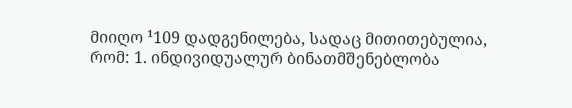მიიღო ¹109 დადგენილება, სადაც მითითებულია, რომ: 1. ინდივიდუალურ ბინათმშენებლობა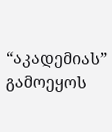“აკადემიას” გამოეყოს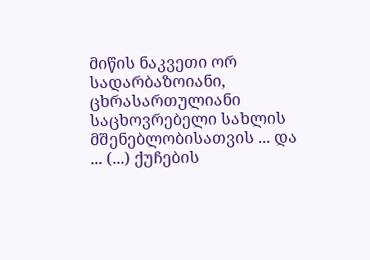მიწის ნაკვეთი ორ სადარბაზოიანი, ცხრასართულიანი საცხოვრებელი სახლის მშენებლობისათვის ... და ... (...) ქუჩების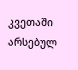კვეთაში არსებულ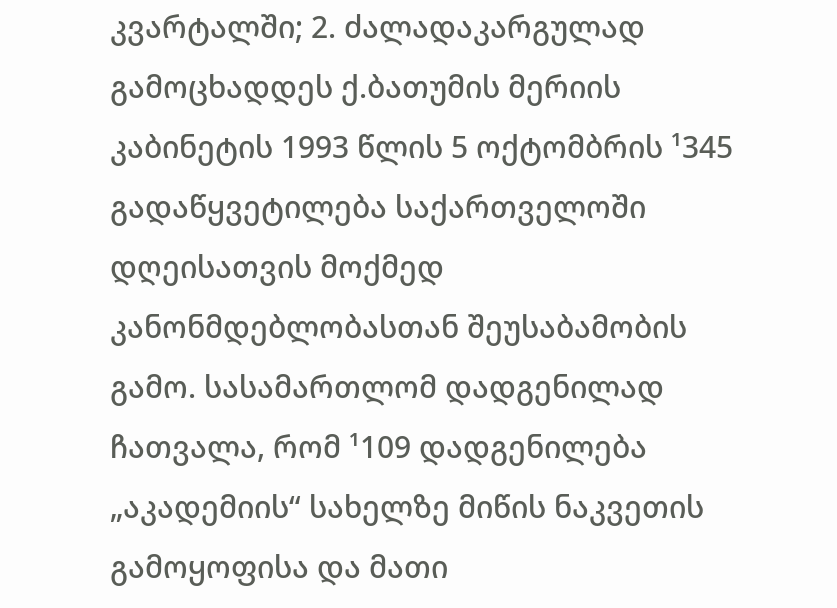კვარტალში; 2. ძალადაკარგულად გამოცხადდეს ქ.ბათუმის მერიის კაბინეტის 1993 წლის 5 ოქტომბრის ¹345 გადაწყვეტილება საქართველოში დღეისათვის მოქმედ კანონმდებლობასთან შეუსაბამობის გამო. სასამართლომ დადგენილად ჩათვალა, რომ ¹109 დადგენილება „აკადემიის“ სახელზე მიწის ნაკვეთის გამოყოფისა და მათი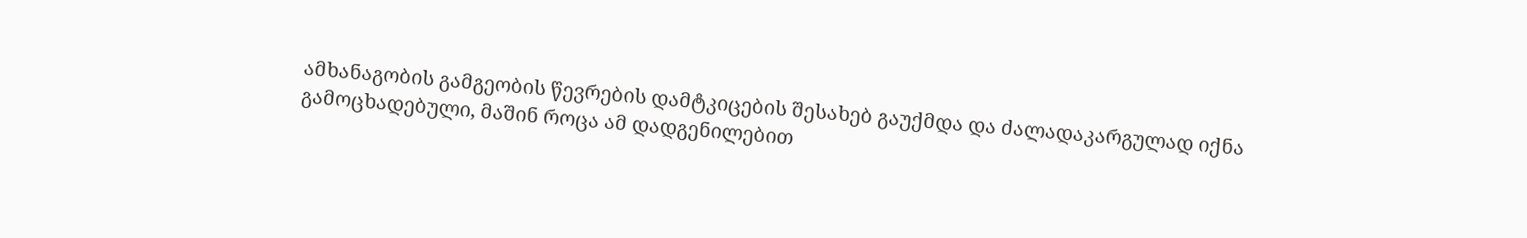ამხანაგობის გამგეობის წევრების დამტკიცების შესახებ გაუქმდა და ძალადაკარგულად იქნა გამოცხადებული, მაშინ როცა ამ დადგენილებით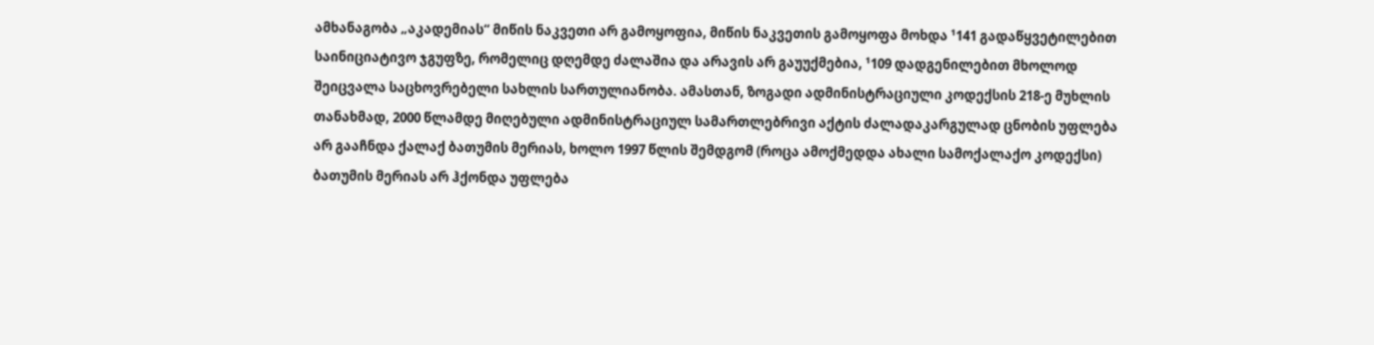ამხანაგობა „აკადემიას“ მიწის ნაკვეთი არ გამოყოფია, მიწის ნაკვეთის გამოყოფა მოხდა ¹141 გადაწყვეტილებით საინიციატივო ჯგუფზე, რომელიც დღემდე ძალაშია და არავის არ გაუუქმებია, ¹109 დადგენილებით მხოლოდ შეიცვალა საცხოვრებელი სახლის სართულიანობა. ამასთან, ზოგადი ადმინისტრაციული კოდექსის 218-ე მუხლის თანახმად, 2000 წლამდე მიღებული ადმინისტრაციულ სამართლებრივი აქტის ძალადაკარგულად ცნობის უფლება არ გააჩნდა ქალაქ ბათუმის მერიას, ხოლო 1997 წლის შემდგომ (როცა ამოქმედდა ახალი სამოქალაქო კოდექსი) ბათუმის მერიას არ ჰქონდა უფლება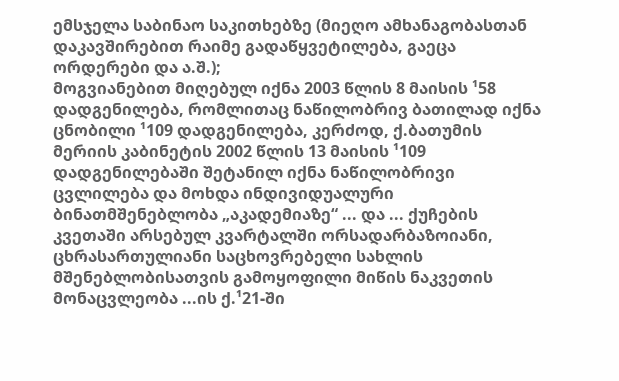ემსჯელა საბინაო საკითხებზე (მიეღო ამხანაგობასთან დაკავშირებით რაიმე გადაწყვეტილება, გაეცა ორდერები და ა.შ.);
მოგვიანებით მიღებულ იქნა 2003 წლის 8 მაისის ¹58 დადგენილება, რომლითაც ნაწილობრივ ბათილად იქნა ცნობილი ¹109 დადგენილება, კერძოდ, ქ.ბათუმის მერიის კაბინეტის 2002 წლის 13 მაისის ¹109 დადგენილებაში შეტანილ იქნა ნაწილობრივი ცვლილება და მოხდა ინდივიდუალური ბინათმშენებლობა „აკადემიაზე“ ... და ... ქუჩების კვეთაში არსებულ კვარტალში ორსადარბაზოიანი, ცხრასართულიანი საცხოვრებელი სახლის მშენებლობისათვის გამოყოფილი მიწის ნაკვეთის მონაცვლეობა ...ის ქ.¹21-ში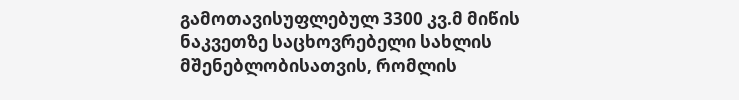გამოთავისუფლებულ 3300 კვ.მ მიწის ნაკვეთზე საცხოვრებელი სახლის მშენებლობისათვის, რომლის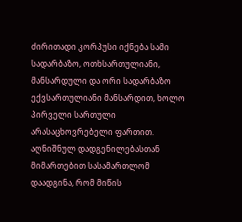ძირითადი კორპუსი იქნება სამი სადარბაზო, ოთხსართულიანი, მანსარდული და ორი სადარბაზო ექვსართულიანი მანსარდით, ხოლო პირველი სართული არასაცხოვრებელი ფართით. აღნიშნულ დადგენილებასთან მიმართებით სასამართლომ დაადგინა, რომ მიწის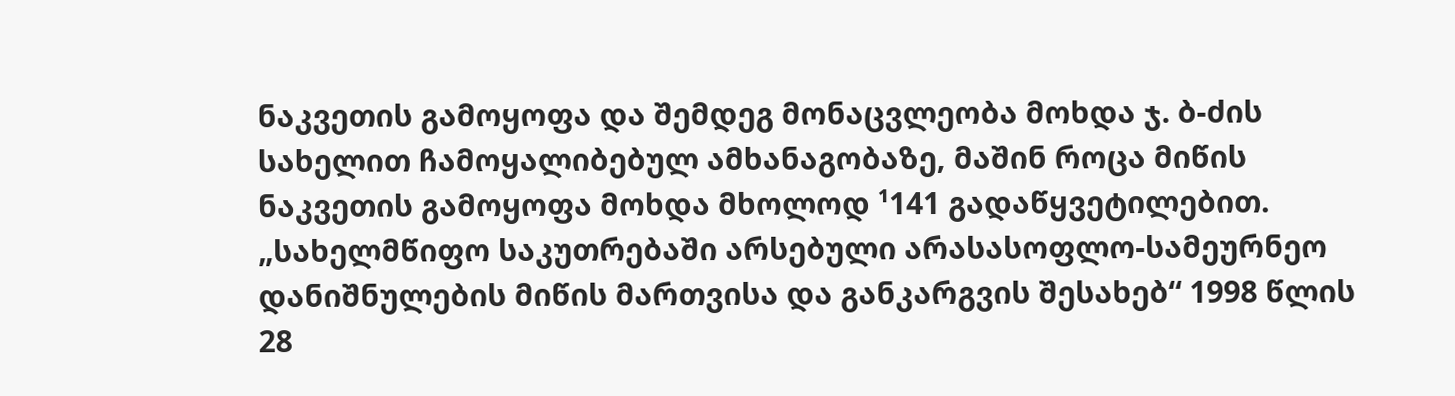ნაკვეთის გამოყოფა და შემდეგ მონაცვლეობა მოხდა ჯ. ბ-ძის სახელით ჩამოყალიბებულ ამხანაგობაზე, მაშინ როცა მიწის ნაკვეთის გამოყოფა მოხდა მხოლოდ ¹141 გადაწყვეტილებით. „სახელმწიფო საკუთრებაში არსებული არასასოფლო-სამეურნეო დანიშნულების მიწის მართვისა და განკარგვის შესახებ“ 1998 წლის 28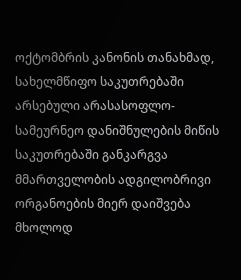ოქტომბრის კანონის თანახმად, სახელმწიფო საკუთრებაში არსებული არასასოფლო-სამეურნეო დანიშნულების მიწის საკუთრებაში განკარგვა მმართველობის ადგილობრივი ორგანოების მიერ დაიშვება მხოლოდ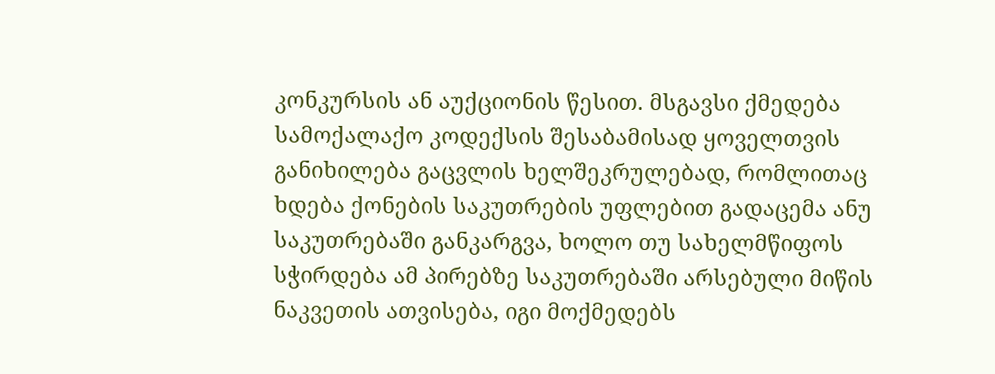კონკურსის ან აუქციონის წესით. მსგავსი ქმედება სამოქალაქო კოდექსის შესაბამისად ყოველთვის განიხილება გაცვლის ხელშეკრულებად, რომლითაც ხდება ქონების საკუთრების უფლებით გადაცემა ანუ საკუთრებაში განკარგვა, ხოლო თუ სახელმწიფოს სჭირდება ამ პირებზე საკუთრებაში არსებული მიწის ნაკვეთის ათვისება, იგი მოქმედებს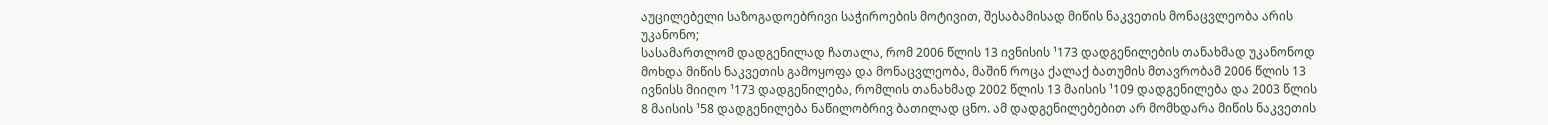აუცილებელი საზოგადოებრივი საჭიროების მოტივით, შესაბამისად მიწის ნაკვეთის მონაცვლეობა არის უკანონო;
სასამართლომ დადგენილად ჩათალა, რომ 2006 წლის 13 ივნისის ¹173 დადგენილების თანახმად უკანონოდ მოხდა მიწის ნაკვეთის გამოყოფა და მონაცვლეობა, მაშინ როცა ქალაქ ბათუმის მთავრობამ 2006 წლის 13 ივნისს მიიღო ¹173 დადგენილება, რომლის თანახმად 2002 წლის 13 მაისის ¹109 დადგენილება და 2003 წლის 8 მაისის ¹58 დადგენილება ნაწილობრივ ბათილად ცნო. ამ დადგენილებებით არ მომხდარა მიწის ნაკვეთის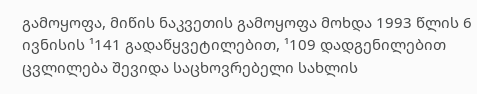გამოყოფა, მიწის ნაკვეთის გამოყოფა მოხდა 1993 წლის 6 ივნისის ¹141 გადაწყვეტილებით, ¹109 დადგენილებით ცვლილება შევიდა საცხოვრებელი სახლის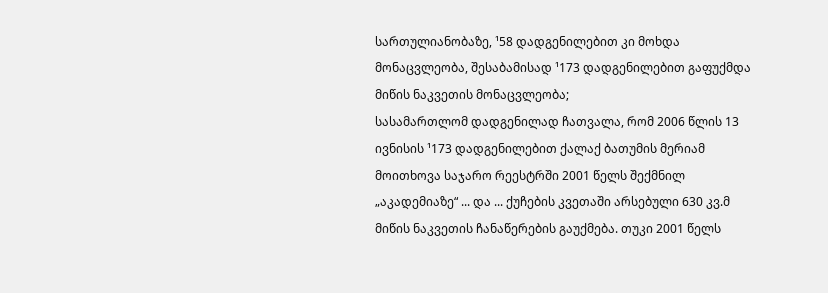სართულიანობაზე, ¹58 დადგენილებით კი მოხდა მონაცვლეობა, შესაბამისად ¹173 დადგენილებით გაფუქმდა მიწის ნაკვეთის მონაცვლეობა;
სასამართლომ დადგენილად ჩათვალა, რომ 2006 წლის 13 ივნისის ¹173 დადგენილებით ქალაქ ბათუმის მერიამ მოითხოვა საჯარო რეესტრში 2001 წელს შექმნილ „აკადემიაზე“ ... და ... ქუჩების კვეთაში არსებული 630 კვ.მ მიწის ნაკვეთის ჩანაწერების გაუქმება. თუკი 2001 წელს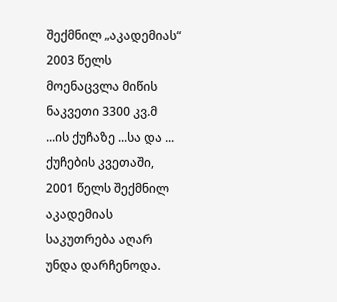შექმნილ „აკადემიას“ 2003 წელს მოენაცვლა მიწის ნაკვეთი 3300 კვ.მ ...ის ქუჩაზე ...სა და ... ქუჩების კვეთაში, 2001 წელს შექმნილ აკადემიას საკუთრება აღარ უნდა დარჩენოდა.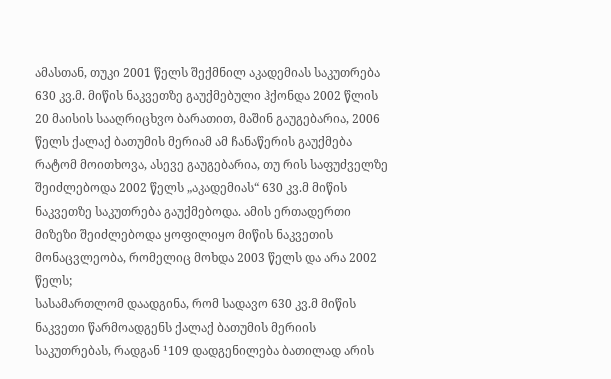ამასთან, თუკი 2001 წელს შექმნილ აკადემიას საკუთრება 630 კვ.მ. მიწის ნაკვეთზე გაუქმებული ჰქონდა 2002 წლის 20 მაისის სააღრიცხვო ბარათით, მაშინ გაუგებარია, 2006 წელს ქალაქ ბათუმის მერიამ ამ ჩანაწერის გაუქმება რატომ მოითხოვა, ასევე გაუგებარია, თუ რის საფუძველზე შეიძლებოდა 2002 წელს „აკადემიას“ 630 კვ.მ მიწის ნაკვეთზე საკუთრება გაუქმებოდა. ამის ერთადერთი მიზეზი შეიძლებოდა ყოფილიყო მიწის ნაკვეთის მონაცვლეობა, რომელიც მოხდა 2003 წელს და არა 2002 წელს;
სასამართლომ დაადგინა, რომ სადავო 630 კვ.მ მიწის ნაკვეთი წარმოადგენს ქალაქ ბათუმის მერიის საკუთრებას, რადგან ¹109 დადგენილება ბათილად არის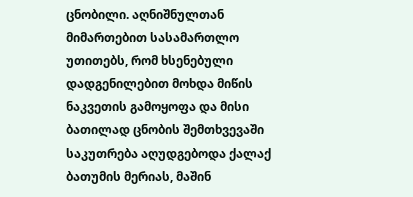ცნობილი. აღნიშნულთან მიმართებით სასამართლო უთითებს, რომ ხსენებული დადგენილებით მოხდა მიწის ნაკვეთის გამოყოფა და მისი ბათილად ცნობის შემთხვევაში საკუთრება აღუდგებოდა ქალაქ ბათუმის მერიას, მაშინ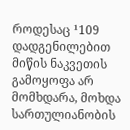როდესაც ¹109 დადგენილებით მიწის ნაკვეთის გამოყოფა არ მომხდარა, მოხდა სართულიანობის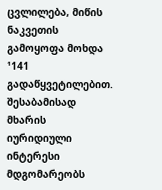ცვლილება, მიწის ნაკვეთის გამოყოფა მოხდა ¹141 გადაწყვეტილებით. შესაბამისად მხარის იურიდიული ინტერესი მდგომარეობს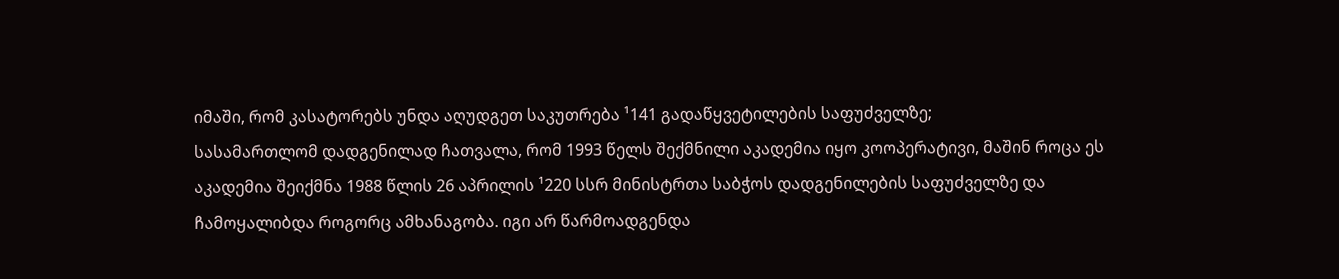იმაში, რომ კასატორებს უნდა აღუდგეთ საკუთრება ¹141 გადაწყვეტილების საფუძველზე;
სასამართლომ დადგენილად ჩათვალა, რომ 1993 წელს შექმნილი აკადემია იყო კოოპერატივი, მაშინ როცა ეს აკადემია შეიქმნა 1988 წლის 26 აპრილის ¹220 სსრ მინისტრთა საბჭოს დადგენილების საფუძველზე და ჩამოყალიბდა როგორც ამხანაგობა. იგი არ წარმოადგენდა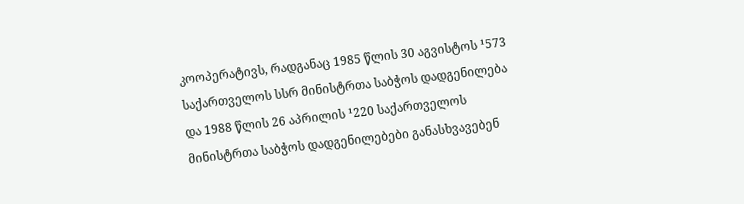კოოპერატივს, რადგანაც 1985 წლის 30 აგვისტოს ¹573 საქართველოს სსრ მინისტრთა საბჭოს დადგენილება და 1988 წლის 26 აპრილის ¹220 საქართველოს მინისტრთა საბჭოს დადგენილებები განასხვავებენ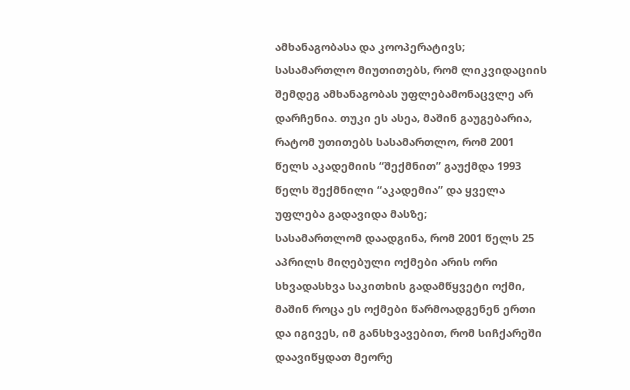ამხანაგობასა და კოოპერატივს;
სასამართლო მიუთითებს, რომ ლიკვიდაციის შემდეგ ამხანაგობას უფლებამონაცვლე არ დარჩენია. თუკი ეს ასეა, მაშინ გაუგებარია, რატომ უთითებს სასამართლო, რომ 2001 წელს აკადემიის “შექმნით” გაუქმდა 1993 წელს შექმნილი “აკადემია” და ყველა უფლება გადავიდა მასზე;
სასამართლომ დაადგინა, რომ 2001 წელს 25 აპრილს მიღებული ოქმები არის ორი სხვადასხვა საკითხის გადამწყვეტი ოქმი, მაშინ როცა ეს ოქმები წარმოადგენენ ერთი და იგივეს, იმ განსხვავებით, რომ სიჩქარეში დაავიწყდათ მეორე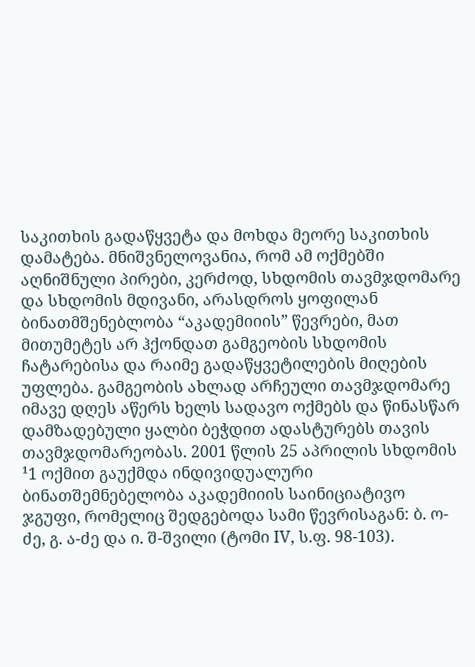საკითხის გადაწყვეტა და მოხდა მეორე საკითხის დამატება. მნიშვნელოვანია, რომ ამ ოქმებში აღნიშნული პირები, კერძოდ, სხდომის თავმჯდომარე და სხდომის მდივანი, არასდროს ყოფილან ბინათმშენებლობა “აკადემიიის” წევრები, მათ მითუმეტეს არ ჰქონდათ გამგეობის სხდომის ჩატარებისა და რაიმე გადაწყვეტილების მიღების უფლება. გამგეობის ახლად არჩეული თავმჯდომარე იმავე დღეს აწერს ხელს სადავო ოქმებს და წინასწარ დამზადებული ყალბი ბეჭდით ადასტურებს თავის თავმჯდომარეობას. 2001 წლის 25 აპრილის სხდომის ¹1 ოქმით გაუქმდა ინდივიდუალური ბინათშემნებელობა აკადემიიის საინიციატივო ჯგუფი, რომელიც შედგებოდა სამი წევრისაგან: ბ. ო-ძე, გ. ა-ძე და ი. შ-შვილი (ტომი IV, ს.ფ. 98-103).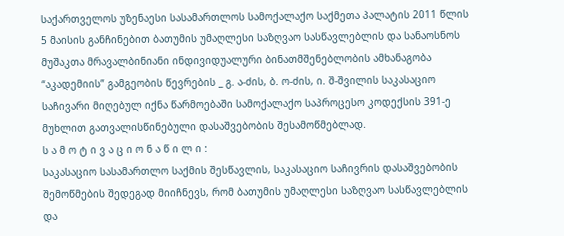საქართველოს უზენაესი სასამართლოს სამოქალაქო საქმეთა პალატის 2011 წლის 5 მაისის განჩინებით ბათუმის უმაღლესი საზღვაო სასწავლებლის და სანაოსნოს მუშაკთა მრავალბინიანი ინდივიდუალური ბინათმშენებლობის ამხანაგობა “აკადემიის” გამგეობის წევრების _ გ. ა-ძის, ბ. ო-ძის, ი. შ-შვილის საკასაციო საჩივარი მიღებულ იქნა წარმოებაში სამოქალაქო საპროცესო კოდექსის 391-ე მუხლით გათვალისწინებული დასაშვებობის შესამოწმებლად.
ს ა მ ო ტ ი ვ ა ც ი ო ნ ა წ ი ლ ი :
საკასაციო სასამართლო საქმის შესწავლის, საკასაციო საჩივრის დასაშვებობის შემოწმების შედეგად მიიჩნევს, რომ ბათუმის უმაღლესი საზღვაო სასწავლებლის და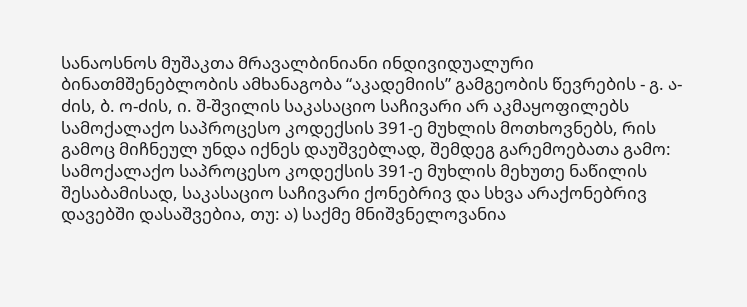სანაოსნოს მუშაკთა მრავალბინიანი ინდივიდუალური ბინათმშენებლობის ამხანაგობა “აკადემიის” გამგეობის წევრების - გ. ა-ძის, ბ. ო-ძის, ი. შ-შვილის საკასაციო საჩივარი არ აკმაყოფილებს სამოქალაქო საპროცესო კოდექსის 391-ე მუხლის მოთხოვნებს, რის გამოც მიჩნეულ უნდა იქნეს დაუშვებლად, შემდეგ გარემოებათა გამო:
სამოქალაქო საპროცესო კოდექსის 391-ე მუხლის მეხუთე ნაწილის შესაბამისად, საკასაციო საჩივარი ქონებრივ და სხვა არაქონებრივ დავებში დასაშვებია, თუ: ა) საქმე მნიშვნელოვანია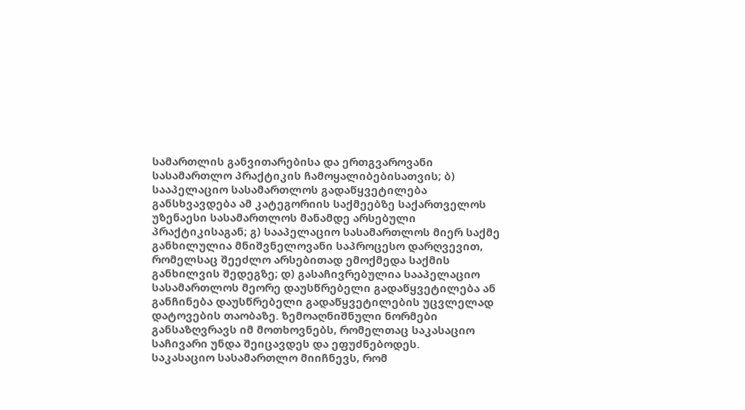სამართლის განვითარებისა და ერთგვაროვანი სასამართლო პრაქტიკის ჩამოყალიბებისათვის; ბ) სააპელაციო სასამართლოს გადაწყვეტილება განსხვავდება ამ კატეგორიის საქმეებზე საქართველოს უზენაესი სასამართლოს მანამდე არსებული პრაქტიკისაგან; გ) სააპელაციო სასამართლოს მიერ საქმე განხილულია მნიშვნელოვანი საპროცესო დარღვევით, რომელსაც შეეძლო არსებითად ემოქმედა საქმის განხილვის შედეგზე; დ) გასაჩივრებულია სააპელაციო სასამართლოს მეორე დაუსწრებელი გადაწყვეტილება ან განჩინება დაუსწრებელი გადაწყვეტილების უცვლელად დატოვების თაობაზე. ზემოაღნიშნული ნორმები განსაზღვრავს იმ მოთხოვნებს, რომელთაც საკასაციო საჩივარი უნდა შეიცავდეს და ეფუძნებოდეს.
საკასაციო სასამართლო მიიჩნევს, რომ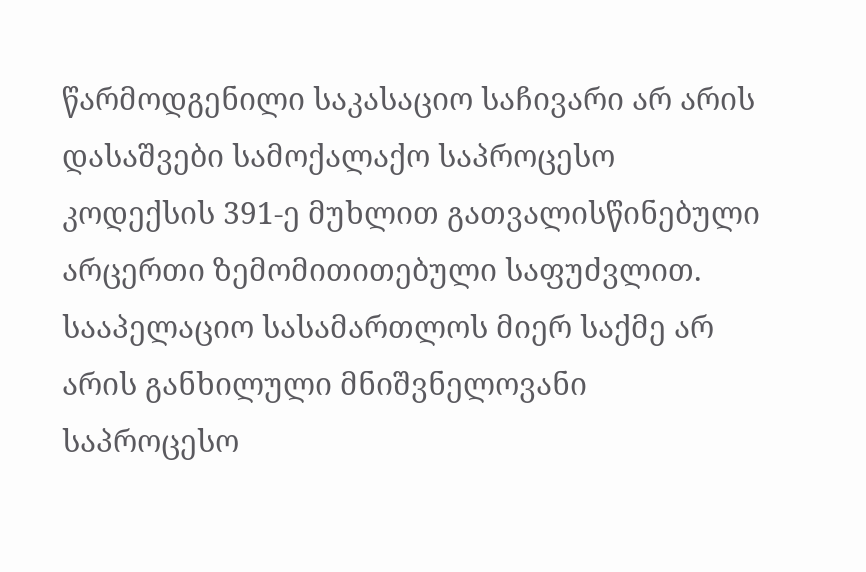წარმოდგენილი საკასაციო საჩივარი არ არის დასაშვები სამოქალაქო საპროცესო კოდექსის 391-ე მუხლით გათვალისწინებული არცერთი ზემომითითებული საფუძვლით.
სააპელაციო სასამართლოს მიერ საქმე არ არის განხილული მნიშვნელოვანი საპროცესო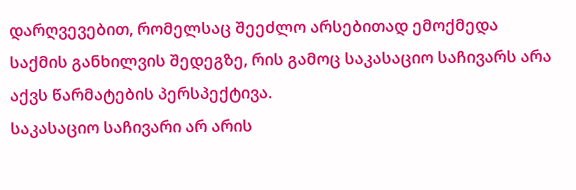დარღვევებით, რომელსაც შეეძლო არსებითად ემოქმედა საქმის განხილვის შედეგზე, რის გამოც საკასაციო საჩივარს არა აქვს წარმატების პერსპექტივა.
საკასაციო საჩივარი არ არის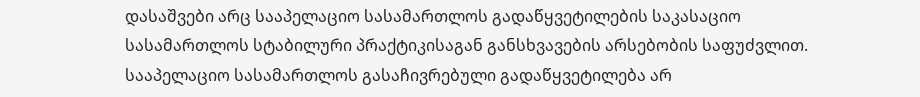დასაშვები არც სააპელაციო სასამართლოს გადაწყვეტილების საკასაციო სასამართლოს სტაბილური პრაქტიკისაგან განსხვავების არსებობის საფუძვლით. სააპელაციო სასამართლოს გასაჩივრებული გადაწყვეტილება არ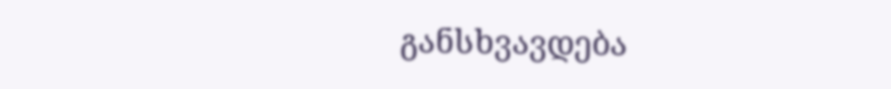განსხვავდება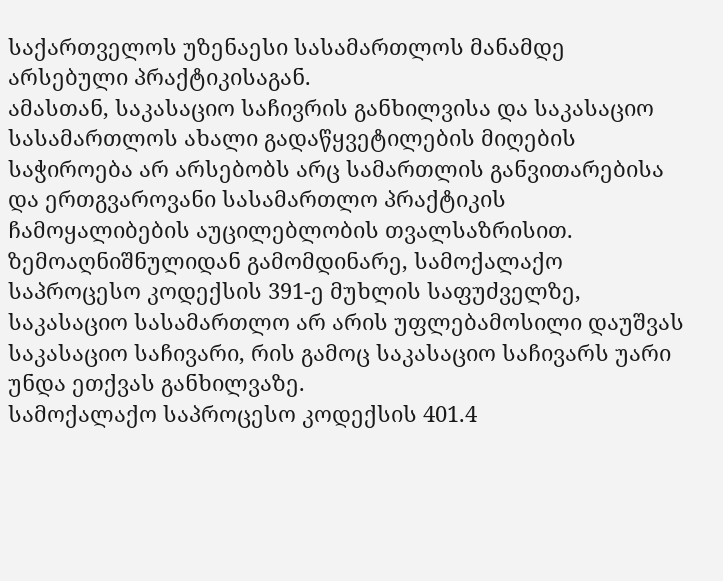საქართველოს უზენაესი სასამართლოს მანამდე არსებული პრაქტიკისაგან.
ამასთან, საკასაციო საჩივრის განხილვისა და საკასაციო სასამართლოს ახალი გადაწყვეტილების მიღების საჭიროება არ არსებობს არც სამართლის განვითარებისა და ერთგვაროვანი სასამართლო პრაქტიკის ჩამოყალიბების აუცილებლობის თვალსაზრისით.
ზემოაღნიშნულიდან გამომდინარე, სამოქალაქო საპროცესო კოდექსის 391-ე მუხლის საფუძველზე, საკასაციო სასამართლო არ არის უფლებამოსილი დაუშვას საკასაციო საჩივარი, რის გამოც საკასაციო საჩივარს უარი უნდა ეთქვას განხილვაზე.
სამოქალაქო საპროცესო კოდექსის 401.4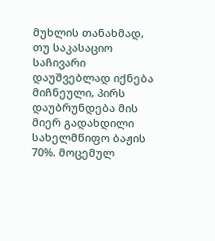მუხლის თანახმად, თუ საკასაციო საჩივარი დაუშვებლად იქნება მიჩნეული, პირს დაუბრუნდება მის მიერ გადახდილი სახელმწიფო ბაჟის 70%. მოცემულ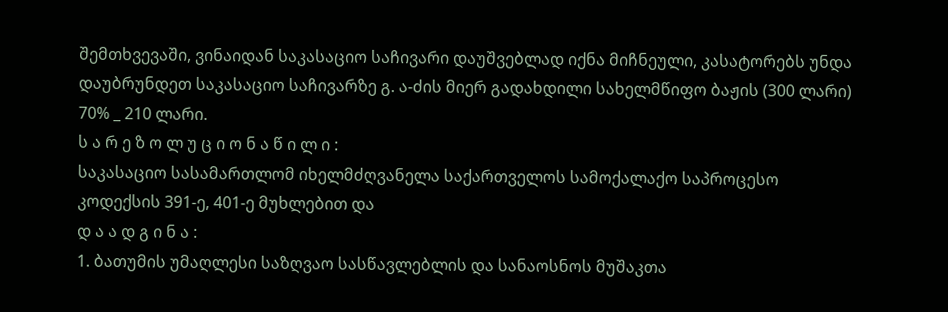შემთხვევაში, ვინაიდან საკასაციო საჩივარი დაუშვებლად იქნა მიჩნეული, კასატორებს უნდა დაუბრუნდეთ საკასაციო საჩივარზე გ. ა-ძის მიერ გადახდილი სახელმწიფო ბაჟის (300 ლარი) 70% _ 210 ლარი.
ს ა რ ე ზ ო ლ უ ც ი ო ნ ა წ ი ლ ი :
საკასაციო სასამართლომ იხელმძღვანელა საქართველოს სამოქალაქო საპროცესო კოდექსის 391-ე, 401-ე მუხლებით და
დ ა ა დ გ ი ნ ა :
1. ბათუმის უმაღლესი საზღვაო სასწავლებლის და სანაოსნოს მუშაკთა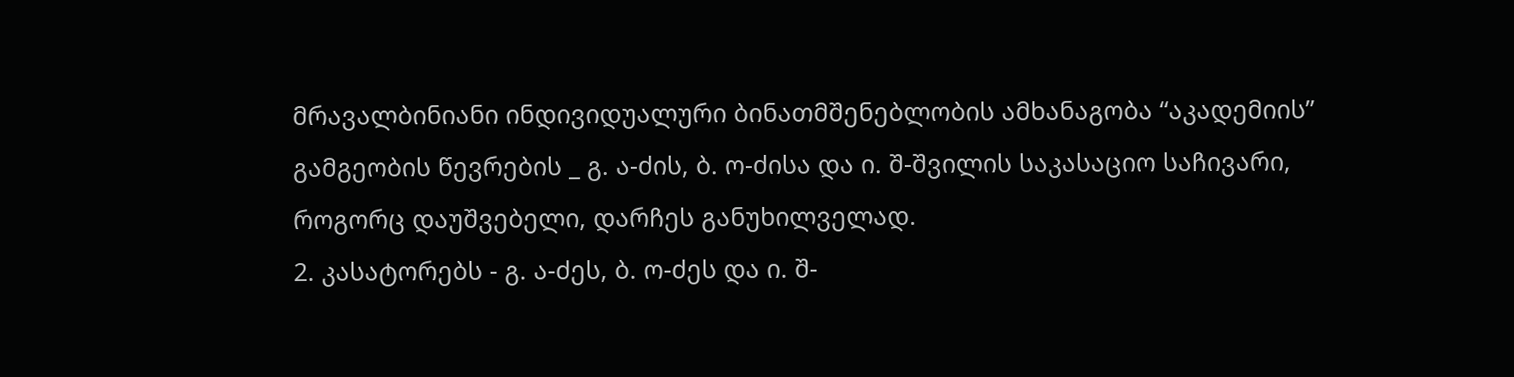მრავალბინიანი ინდივიდუალური ბინათმშენებლობის ამხანაგობა “აკადემიის” გამგეობის წევრების _ გ. ა-ძის, ბ. ო-ძისა და ი. შ-შვილის საკასაციო საჩივარი, როგორც დაუშვებელი, დარჩეს განუხილველად.
2. კასატორებს - გ. ა-ძეს, ბ. ო-ძეს და ი. შ-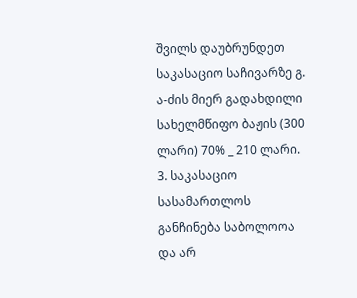შვილს დაუბრუნდეთ საკასაციო საჩივარზე გ. ა-ძის მიერ გადახდილი სახელმწიფო ბაჟის (300 ლარი) 70% _ 210 ლარი.
3. საკასაციო სასამართლოს განჩინება საბოლოოა და არ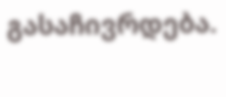გასაჩივრდება.